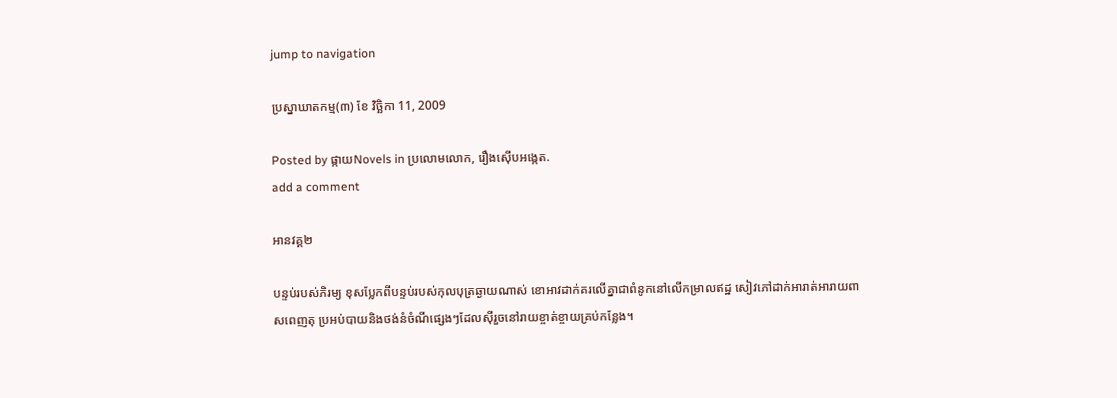jump to navigation

ប្រស្នាឃាតកម្ម(៣) ខែ វិច្ឆិកា 11, 2009

Posted by ផ្កាយNovels in ប្រលោមលោក, រឿងស៊ើបអង្កេត.
add a comment

អានវគ្គ២

បន្ទប់របស់ភិរម្យ ខុសប្លែកពីបន្ទប់របស់កុលបុត្រឆ្ងាយណាស់ ខោអាវដាក់គរលើគ្នាជាពំនូកនៅលើកម្រាលឥដ្ឋ សៀវភៅដាក់អារាត់អារាយពាសពេញតុ ប្រអប់បាយនិងថង់នំចំណីផ្សេងៗដែលស៊ីរួចនៅរាយខ្ចាត់ខ្ចាយគ្រប់កន្លែង។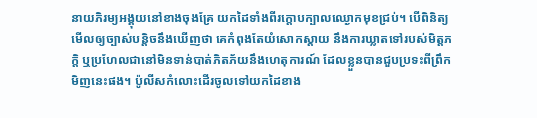នាយភិរម្យអង្គុយនៅខាងចុងគ្រែ យកដៃទាំងពីរក្តោបក្បាលឈ្ងោកមុខជ្រប់។ បើពិនិត្យមើលឲ្យច្បាស់បន្តិចនឹងឃើញថា គេកំពុងតែយំសោកស្តាយ នឹងការឃ្លាតទៅរបស់មិត្តភក្តិ ឬប្រហែលជានៅមិនទាន់បាត់ភិតភ័យនឹងហេតុការណ៍ ដែលខ្លួនបានជួបប្រទះពីព្រឹកមិញនេះផង។ ប៉ូលីសកំលោះដើរចូលទៅយកដៃខាង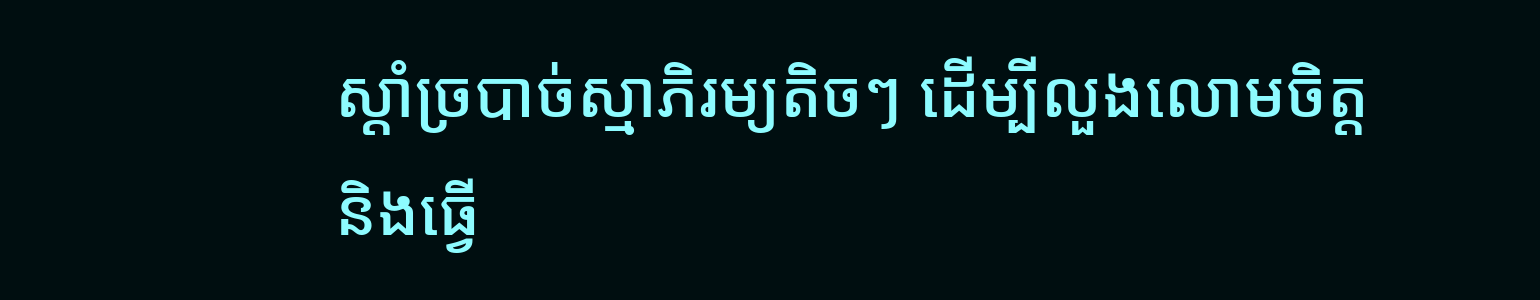ស្តាំច្របាច់ស្មាភិរម្យតិចៗ ដើម្បីលួងលោមចិត្តនិងធ្វើ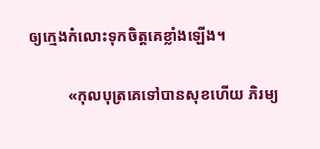ឲ្យក្មេងកំលោះទុកចិត្តគេខ្លាំងឡើង។

          «កុលបុត្រគេទៅបានសុខហើយ ភិរម្យ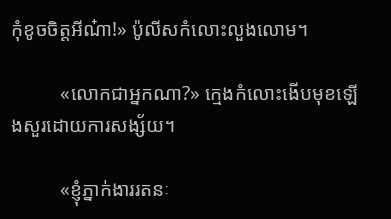កុំខូចចិត្តអីណ៎ា!» ប៉ូលីសកំលោះលួងលោម។

          «លោកជាអ្នកណា?» ក្មេងកំលោះងើបមុខឡើងសួរដោយការសង្ស័យ។

          «ខ្ញុំភ្នាក់ងាររតនៈ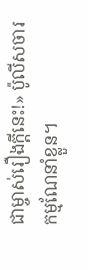ជាម្ចាស់រឿងក្តីនេះ!» ប៉ូលីសចារកម្មណែនាំខ្លួន។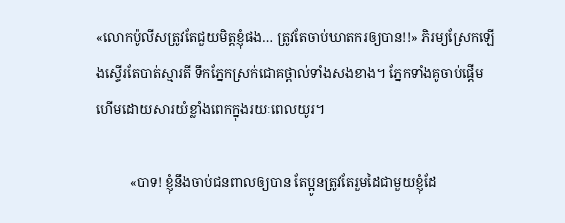«លោកប៉ូលីសត្រូវតែជួយមិត្តខ្ញុំផង… ត្រូវតែចាប់ឃាតករឲ្យបាន!!» ភិរម្យស្រែកឡើងស្ទើរតែបាត់ស្មារតី ទឹកភ្នែកស្រក់ជោគថ្ពាល់ទាំងសងខាង។ ភ្នែកទាំងគូចាប់ផ្តើមហើមដោយសារយំខ្លាំងពេកក្នុងរយៈពេលយូរ។

          «បាទ! ខ្ញុំនឹងចាប់ជនពាលឲ្យបាន តែប្អូនត្រូវតែរួមដៃជាមួយខ្ញុំដែ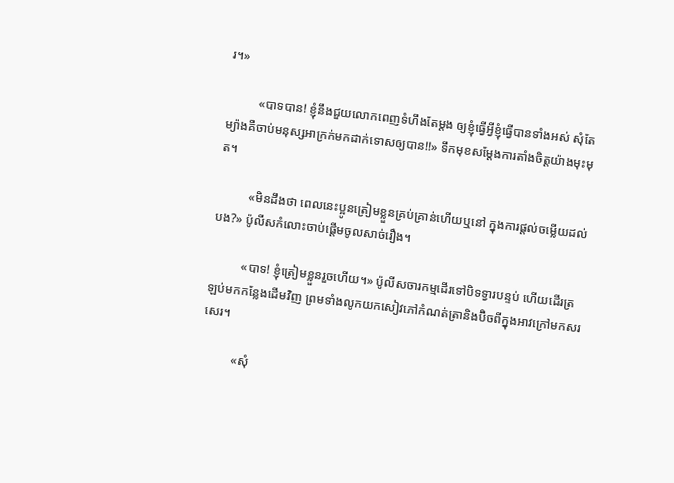រ។»

          «បាទបាន! ខ្ញុំនឹងជួយលោកពេញទំហឹងតែម្តង ឲ្យខ្ញុំធ្វើអ្វីខ្ញុំធ្វើបានទាំងអស់ សុំតែម្យ៉ាងគឺចាប់មនុស្សអាក្រក់មកដាក់ទោសឲ្យបាន!!» ទឹកមុខសម្តែងការតាំងចិត្តយ៉ាងមុះមុត។

          «មិនដឹងថា ពេលនេះប្អូនត្រៀមខ្លួនគ្រប់គ្រាន់ហើយឬនៅ ក្នុងការផ្តល់ចម្លើយដល់បង?» ប៉ូលីសកំលោះចាប់ផ្តើមចូលសាច់រឿង។

          «បាទ! ខ្ញុំត្រៀមខ្លួនរួចហើយ។» ប៉ូលីសចារកម្មដើរទៅបិទទ្វារបន្ទប់ ហើយដើរត្រឡប់មកកន្លែងដើមវិញ ព្រមទាំងលូកយកសៀវភៅកំណត់ត្រានិងប៊ិចពីក្នុងអាវក្រៅមកសរសេរ។

          «សុំ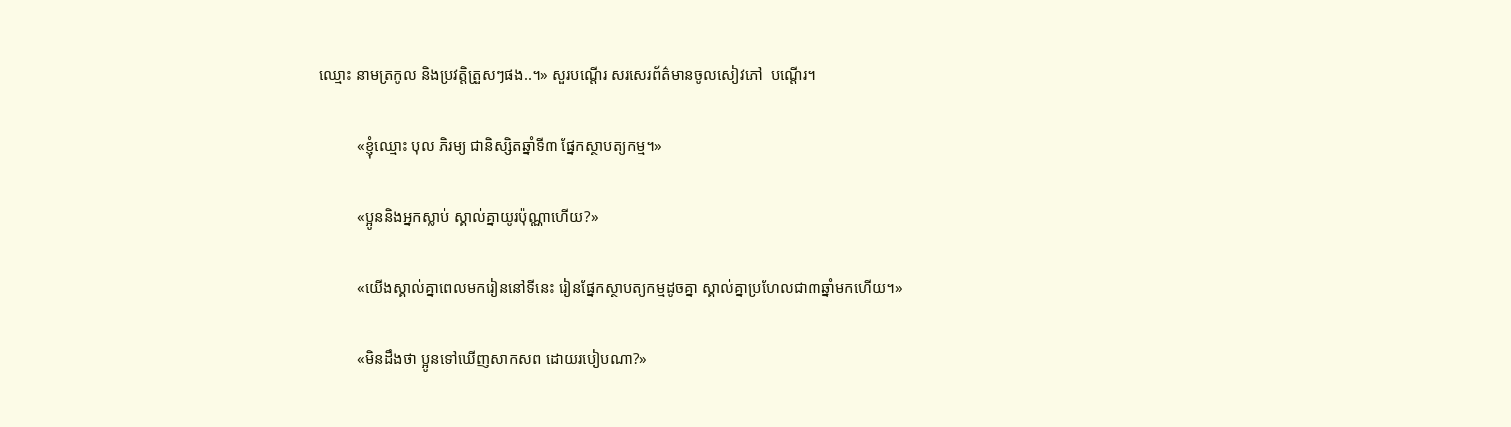ឈ្មោះ នាមត្រកូល និងប្រវត្តិត្រួសៗផង..។» សួរបណ្តើរ សរសេរព័ត៌មានចូលសៀវភៅ  បណ្តើរ។

          «ខ្ញុំឈ្មោះ បុល ភិរម្យ ជានិស្សិតឆ្នាំទី៣ ផ្នែកស្ថាបត្យកម្ម។»

          «ប្អូននិងអ្នកស្លាប់ ស្គាល់គ្នាយូរប៉ុណ្ណាហើយ?»

          «យើងស្គាល់គ្នាពេលមករៀននៅទីនេះ រៀនផ្នែកស្ថាបត្យកម្មដូចគ្នា ស្គាល់គ្នាប្រហែលជា៣ឆ្នាំមកហើយ។»

          «មិនដឹងថា ប្អូនទៅឃើញសាកសព ដោយរបៀបណា?»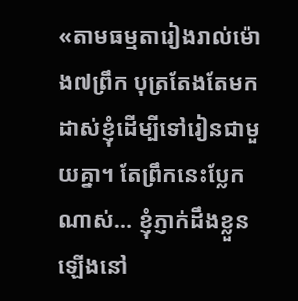«តាមធម្មតារៀងរាល់ម៉ោង៧ព្រឹក បុត្រតែងតែមកដាស់ខ្ញុំដើម្បីទៅរៀនជាមួយគ្នា។ តែព្រឹកនេះប្លែកណាស់… ខ្ញុំភ្ញាក់ដឹងខ្លួនឡើងនៅ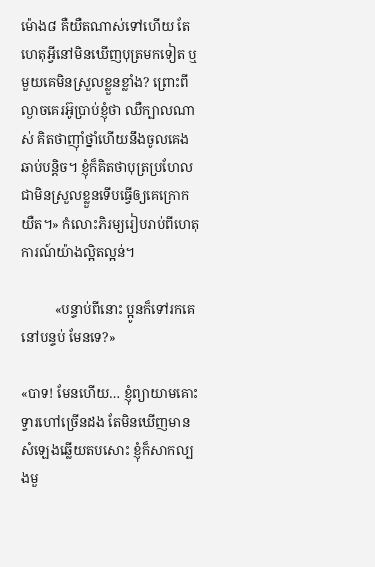ម៉ោង៨ គឺយឺតណាស់ទៅហើយ តែហេតុអ្វីនៅមិនឃើញបុត្រមកទៀត ឬមួយគេមិនស្រួលខ្លួនខ្លាំង? ព្រោះពីល្ងាចគេរអ៊ូប្រាប់ខ្ញុំថា ឈឺក្បាលណាស់ គិតថាញ៉ាំថ្នាំហើយនឹងចូលគេងឆាប់បន្តិច។ ខ្ញុំក៏គិតថាបុត្រប្រហែលជាមិនស្រួលខ្លួនទើបធ្វើឲ្យគេក្រោកយឺត។» កំលោះភិរម្យរៀបរាប់ពីហេតុការណ៍យ៉ាងល្អិតល្អន់។

          «បន្ទាប់ពីនោះ ប្អូនក៏ទៅរកគេនៅបន្ទប់ មែនទេ?»

«បាទ! មែនហើយ… ខ្ញុំព្យាយាមគោះទ្វារហៅច្រើនដង តែមិនឃើញមានសំឡេងឆ្លើយតបសោះ ខ្ញុំក៏សាកល្បងមួ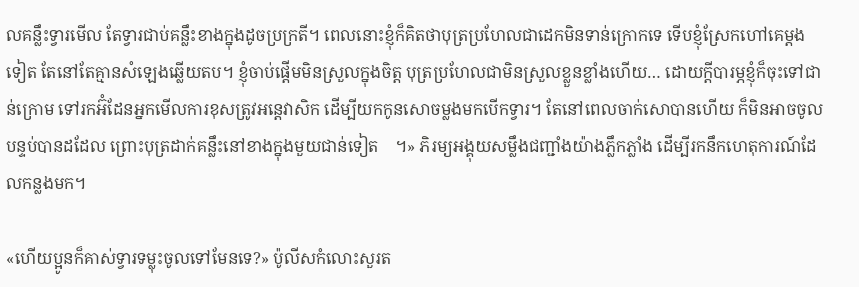លគន្លឹះទ្វារមើល តែទ្វារជាប់គន្លឹះខាងក្នុងដូចប្រក្រតី។ ពេលនោះខ្ញុំក៏គិតថាបុត្រប្រហែលជាដេកមិនទាន់ក្រោកទេ ទើបខ្ញុំស្រែកហៅគេម្តងទៀត តែនៅតែគ្មានសំឡេងឆ្លើយតប។ ខ្ញុំចាប់ផ្តើមមិនស្រួលក្នុងចិត្ត បុត្រប្រហែលជាមិនស្រួលខ្លួនខ្លាំងហើយ… ដោយក្តីបារម្ភខ្ញុំក៏ចុះទៅជាន់ក្រោម ទៅរកអ៊ំដែនអ្នកមើលការខុសត្រូវអន្តេវាសិក ដើម្បីយកកូនសោចម្លងមកបើកទ្វារ។ តែនៅពេលចាក់សោបានហើយ ក៏មិនអាចចូលបន្ទប់បានដដែល ព្រោះបុត្រដាក់គន្លឹះនៅខាងក្នុងមួយជាន់ទៀត    ។» ភិរម្យអង្គុយសម្លឹងជញ្ជាំងយ៉ាងភ្លឹកភ្លាំង ដើម្បីរកនឹកហេតុការណ៍ដែលកន្លងមក។

«ហើយប្អូនក៏គាស់ទ្វារទម្លុះចូលទៅមែនទេ?» ប៉ូលីសកំលោះសួរត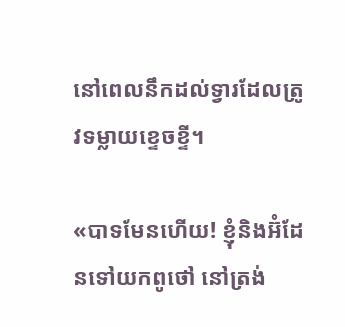នៅពេលនឹកដល់ទ្វារដែលត្រូវទម្លាយខ្ទេចខ្ទី។

«បាទមែនហើយ! ខ្ញុំនិងអ៊ំដែនទៅយកពូថៅ នៅត្រង់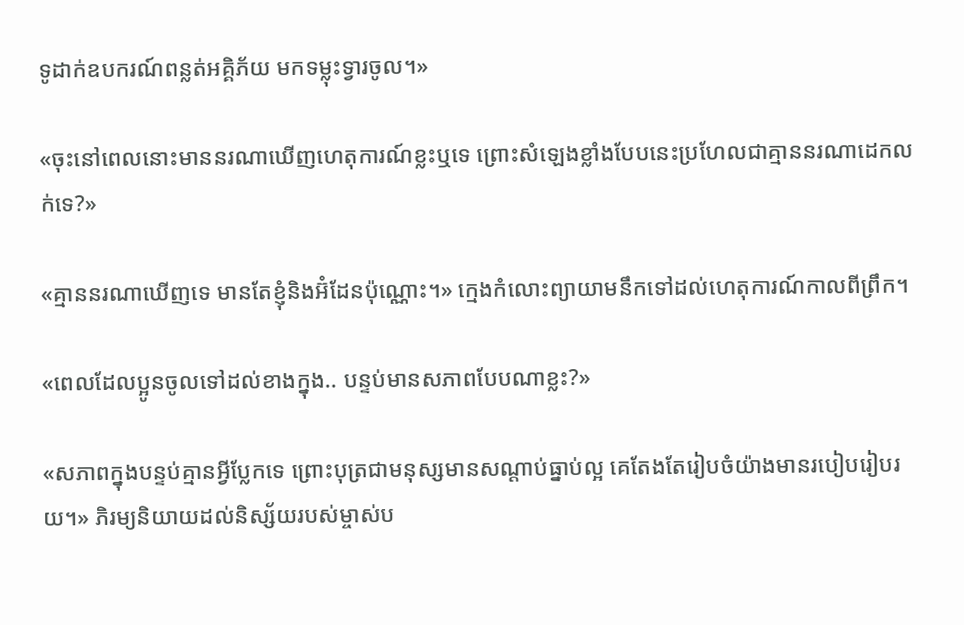ទូដាក់ឧបករណ៍ពន្លត់អគ្គិភ័យ មកទម្លុះទ្វារចូល។»

«ចុះនៅពេលនោះមាននរណាឃើញហេតុការណ៍ខ្លះឬទេ ព្រោះសំឡេងខ្លាំងបែបនេះប្រហែលជាគ្មាននរណាដេកលក់ទេ?»

«គ្មាននរណាឃើញទេ មានតែខ្ញុំនិងអ៊ំដែនប៉ុណ្ណោះ។» ក្មេងកំលោះព្យាយាមនឹកទៅដល់ហេតុការណ៍កាលពីព្រឹក។

«ពេលដែលប្អូនចូលទៅដល់ខាងក្នុង.. បន្ទប់មានសភាពបែបណាខ្លះ?»

«សភាពក្នុងបន្ទប់គ្មានអ្វីប្លែកទេ ព្រោះបុត្រជាមនុស្សមានសណ្តាប់ធ្នាប់ល្អ គេតែងតែរៀបចំយ៉ាងមានរបៀបរៀបរយ។» ភិរម្យនិយាយដល់និស្ស័យរបស់ម្ចាស់ប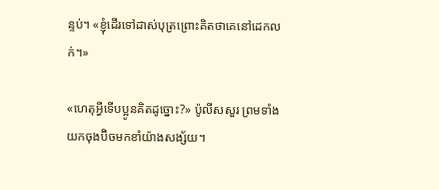ន្ទប់។ «ខ្ញុំដើរទៅដាស់បុត្រព្រោះគិតថាគេនៅដេកលក់។»

«ហេតុអ្វីទើបប្អូនគិតដូច្នោះ?» ប៉ូលីសសួរ ព្រមទាំងយកចុងប៊ិចមកខាំយ៉ាងសង្ស័យ។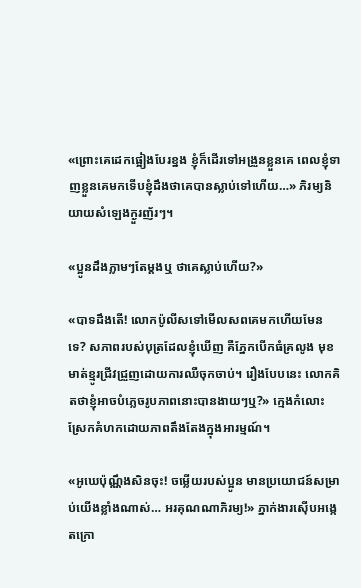«ព្រោះគេដេកផ្អៀងបែរខ្នង ខ្ញុំក៏ដើរទៅអង្រួនខ្លួនគេ ពេលខ្ញុំទាញខ្លួនគេមកទើបខ្ញុំដឹងថាគេបានស្លាប់ទៅហើយ…» ភិរម្យនិយាយសំឡេងក្ងួរញ័រៗ។

«ប្អូនដឹងភ្លាមៗតែម្តងឬ ថាគេស្លាប់ហើយ?»

«បាទដឹងតើ! លោកប៉ូលីសទៅមើលសពគេមកហើយមែនទេ? សភាពរបស់បុត្រដែលខ្ញុំឃើញ គឺភ្នែកបើកធំគ្រលូង មុខមាត់ខ្មូរជ្រីវជ្រួញដោយការឈឺចុកចាប់។ រឿងបែបនេះ លោកគិតថាខ្ញុំអាចបំភ្លេចរូបភាពនោះបានងាយៗឬ?» ក្មេងកំលោះស្រែកគំហកដោយភាពតឹងតែងក្នុងអារម្មណ៍។

«អូឃេប៉ុណ្ណឹងសិនចុះ! ចម្លើយរបស់ប្អូន មានប្រយោជន៍សម្រាប់យើងខ្លាំងណាស់… អរគុណណាភិរម្យ!» ភ្នាក់ងារស៊ើបអង្កេតក្រោ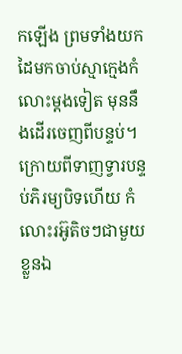កឡើង ព្រមទាំងយកដៃមកចាប់ស្មាក្មេងកំលោះម្តងទៀត មុននឹងដើរចេញពីបន្ទប់។ ក្រោយពីទាញទ្វារបន្ទប់ភិរម្យបិទហើយ កំលោះរអ៊ូតិចៗជាមួយខ្លួនឯ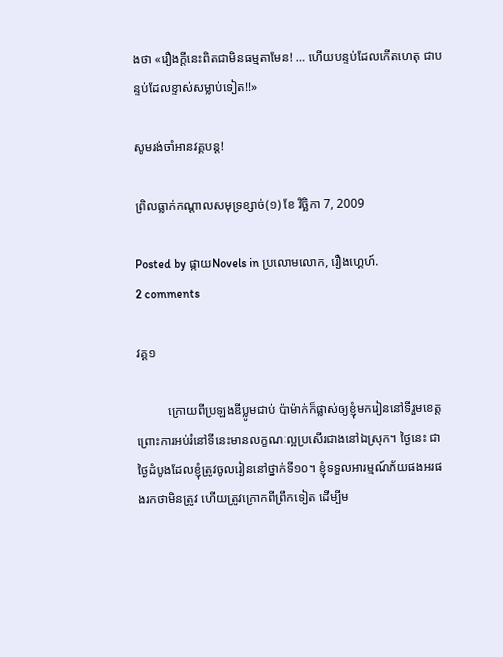ងថា «រឿងក្តីនេះពិតជាមិនធម្មតាមែន! … ហើយបន្ទប់ដែលកើតហេតុ ជាបន្ទប់ដែលខ្ទាស់សម្លាប់ទៀត!!»

សូមរង់ចាំអានវគ្គបន្ត!

ព្រិលធ្លាក់កណ្តាលសមុទ្រខ្សាច់(១) ខែ វិច្ឆិកា 7, 2009

Posted by ផ្កាយNovels in ប្រលោមលោក, រឿងហ្គេហ៍.
2 comments

វគ្គ១

          ក្រោយពីប្រឡងឌីប្លូមជាប់ ប៉ាម៉ាក់ក៏ផ្លាស់ឲ្យខ្ញុំមករៀននៅទីរួមខេត្ត ព្រោះការអប់រំនៅទីនេះមានលក្ខណៈល្អប្រសើរជាងនៅឯស្រុក។ ថ្ងៃនេះ ជាថ្ងៃដំបូងដែលខ្ញុំត្រូវចូលរៀននៅថ្នាក់ទី១០។ ខ្ញុំទទួលអារម្មណ៍ភ័យផងអរផងរកថាមិនត្រូវ ហើយត្រូវក្រោកពីព្រឹកទៀត ដើម្បីម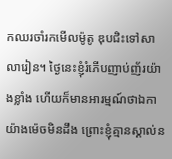កឈរចាំរកមើលម៉ូតូ ឌុបជិះទៅសាលារៀន។ ថ្ងៃនេះខ្ញុំរំភើបញាប់ញ័រយ៉ាងខ្លាំង ហើយក៏មានអារម្មណ៍ថាឯកាយ៉ាងម៉េចមិនដឹង ព្រោះខ្ញុំគ្មានស្គាល់ន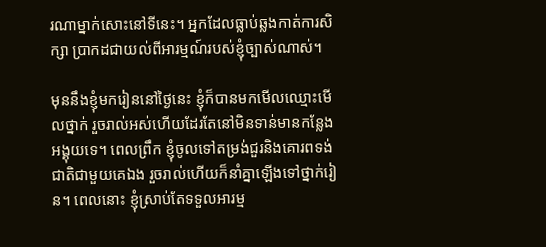រណាម្នាក់សោះនៅទីនេះ។ អ្នកដែលធ្លាប់ឆ្លងកាត់ការសិក្សា ប្រាកដជាយល់ពីអារម្មណ៍របស់ខ្ញុំច្បាស់ណាស់។

មុននឹងខ្ញុំមករៀននៅថ្ងៃនេះ ខ្ញុំក៏បានមកមើលឈ្មោះមើលថ្នាក់ រួចរាល់អស់ហើយដែរតែនៅមិនទាន់មានកន្លែងអង្គុយទេ។ ពេលព្រឹក ខ្ញុំចូលទៅតម្រង់ជួរនិងគោរពទង់ជាតិជាមួយគេឯង រួចរាល់ហើយក៏នាំគ្នាឡើងទៅថ្នាក់រៀន។ ពេលនោះ ខ្ញុំស្រាប់តែទទួលអារម្ម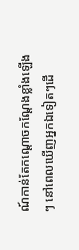ណ៍កាន់តែកណ្តោចកណ្តែងខ្លាំងឡើងៗ នៅពេលឃើញអ្នកឯទៀតៗដើ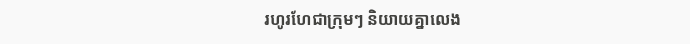រហូរហែជាក្រុមៗ និយាយគ្នាលេង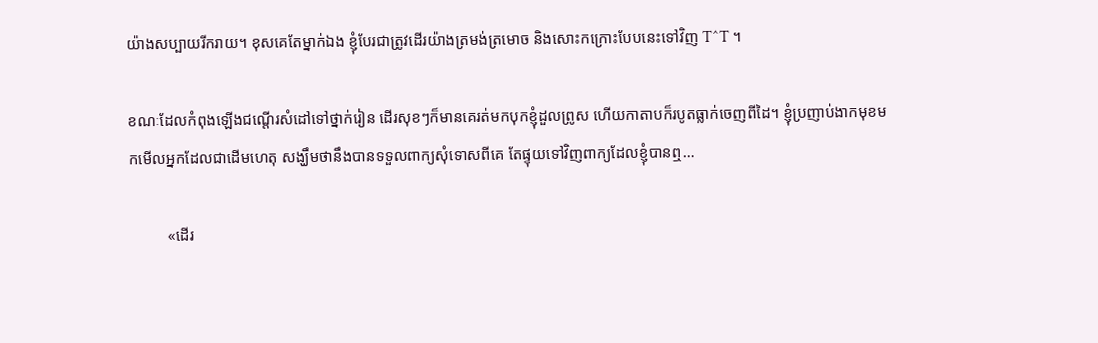យ៉ាងសប្បាយរីករាយ។ ខុសគេតែម្នាក់ឯង ខ្ញុំបែរជាត្រូវដើរយ៉ាងត្រមង់ត្រមោច និងសោះកក្រោះបែបនេះទៅវិញ T^T ។

ខណៈដែលកំពុងឡើងជណ្តើរសំដៅទៅថ្នាក់រៀន ដើរសុខៗក៏មានគេរត់មកបុកខ្ញុំដួលព្រូស ហើយកាតាបក៏របូតធ្លាក់ចេញពីដៃ។ ខ្ញុំប្រញាប់ងាកមុខមកមើលអ្នកដែលជាដើមហេតុ សង្ឃឹមថានឹងបានទទួលពាក្យសុំទោសពីគេ តែផ្ទុយទៅវិញពាក្យដែលខ្ញុំបានឮ…

          «ដើរ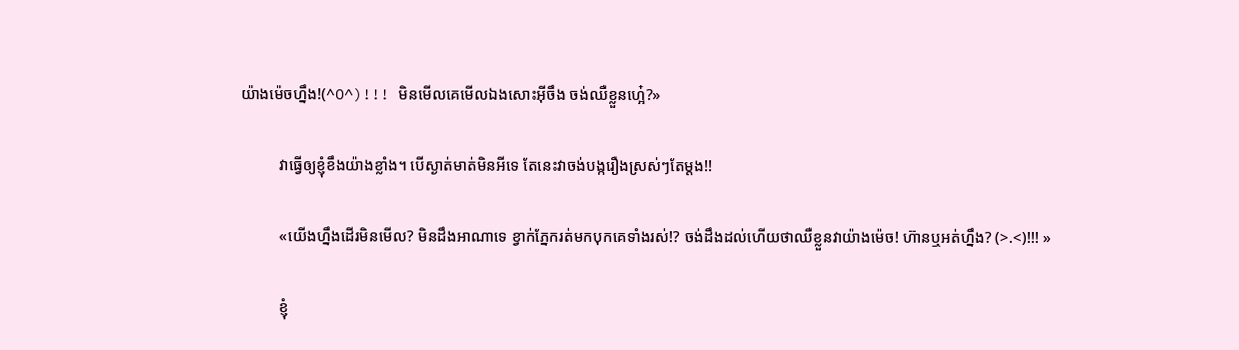យ៉ាងម៉េចហ្នឹង!(^O^)!!! មិនមើលគេមើលឯងសោះអ៊ីចឹង ចង់ឈឺខ្លួនហ្អេ៎?»

          វាធ្វើឲ្យខ្ញុំខឹងយ៉ាងខ្លាំង។ បើស្ងាត់មាត់មិនអីទេ តែនេះវាចង់បង្ករឿងស្រស់ៗតែម្តង!!

          «យើងហ្នឹងដើរមិនមើល? មិនដឹងអាណាទេ ខ្វាក់ភ្នែករត់មកបុកគេទាំងរស់!? ចង់ដឹងដល់ហើយថាឈឺខ្លួនវាយ៉ាងម៉េច! ហ៊ានឬអត់ហ្នឹង? (>.<)!!! »

          ខ្ញុំ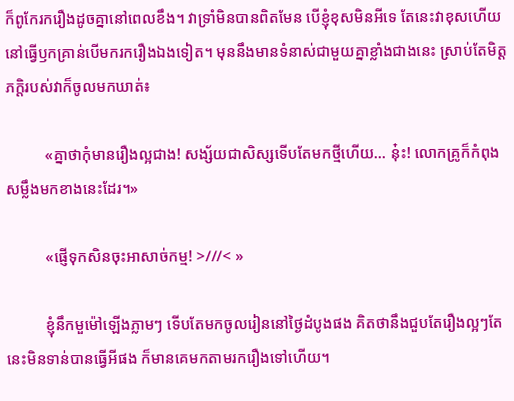ក៏ពូកែរករឿងដូចគ្នានៅពេលខឹង។ វាទ្រាំមិនបានពិតមែន បើខ្ញុំខុសមិនអីទេ តែនេះវាខុសហើយ នៅធ្វើឫកគ្រាន់បើមករករឿងឯងទៀត។ មុននឹងមានទំនាស់ជាមួយគ្នាខ្លាំងជាងនេះ ស្រាប់តែមិត្តភក្តិរបស់វាក៏ចូលមកឃាត់៖

          «គ្នាថាកុំមានរឿងល្អជាង! សង្ស័យជាសិស្សទើបតែមកថ្មីហើយ… នុ៎ះ! លោកគ្រូក៏កំពុងសម្លឹងមកខាងនេះដែរ។»

          «ផ្ញើទុកសិនចុះអាសាច់កម្ម! >///< »

          ខ្ញុំនឹកមួម៉ៅឡើងភ្លាមៗ ទើបតែមកចូលរៀននៅថ្ងៃដំបូងផង គិតថានឹងជួបតែរឿងល្អៗតែនេះមិនទាន់បានធ្វើអីផង ក៏មានគេមកតាមរករឿងទៅហើយ។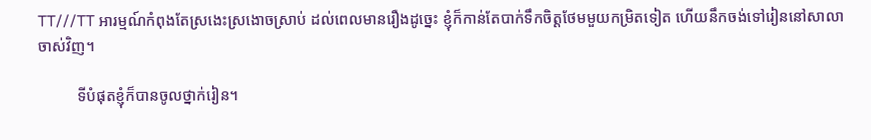TT///TT អារម្មណ៍កំពុងតែស្រងេះស្រងោចស្រាប់ ដល់ពេលមានរឿងដូច្នេះ ខ្ញុំក៏កាន់តែបាក់ទឹកចិត្តថែមមួយកម្រិតទៀត ហើយនឹកចង់ទៅរៀននៅសាលាចាស់វិញ។

          ទីបំផុតខ្ញុំក៏បានចូលថ្នាក់រៀន។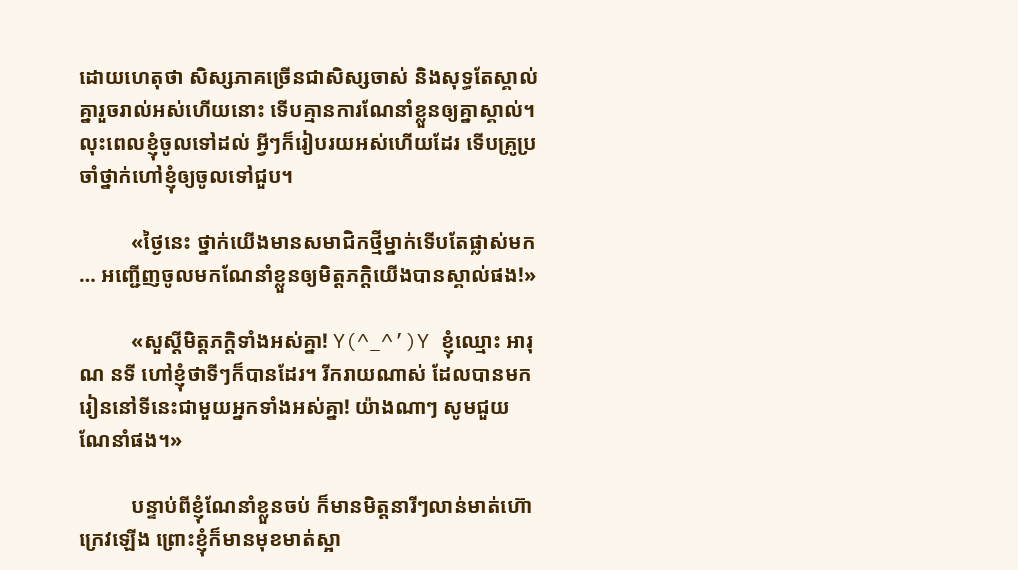ដោយហេតុថា សិស្សភាគច្រើនជាសិស្សចាស់ និងសុទ្ធតែស្គាល់គ្នារួចរាល់អស់ហើយនោះ ទើបគ្មានការណែនាំខ្លួនឲ្យគ្នាស្គាល់។ លុះពេលខ្ញុំចូលទៅដល់ អ្វីៗក៏រៀបរយអស់ហើយដែរ ទើបគ្រូប្រចាំថ្នាក់ហៅខ្ញុំឲ្យចូលទៅជួប។

          «ថ្ងៃនេះ ថ្នាក់យើងមានសមាជិកថ្មីម្នាក់ទើបតែផ្លាស់មក… អញ្ជើញចូលមកណែនាំខ្លួនឲ្យមិត្តភក្តិយើងបានស្គាល់ផង!»

          «សួស្តីមិត្តភក្តិទាំងអស់គ្នា! Y(^_^’)Y ខ្ញុំឈ្មោះ អារុណ នទី ហៅខ្ញុំថាទីៗក៏បានដែរ។ រីករាយណាស់ ដែលបានមករៀននៅទីនេះជាមួយអ្នកទាំងអស់គ្នា! យ៉ាងណាៗ សូមជួយណែនាំផង។»

          បន្ទាប់ពីខ្ញុំណែនាំខ្លួនចប់ ក៏មានមិត្តនារីៗលាន់មាត់ហ៊ោក្រេវឡើង ព្រោះខ្ញុំក៏មានមុខមាត់ស្អា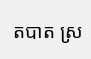តបាត ស្រ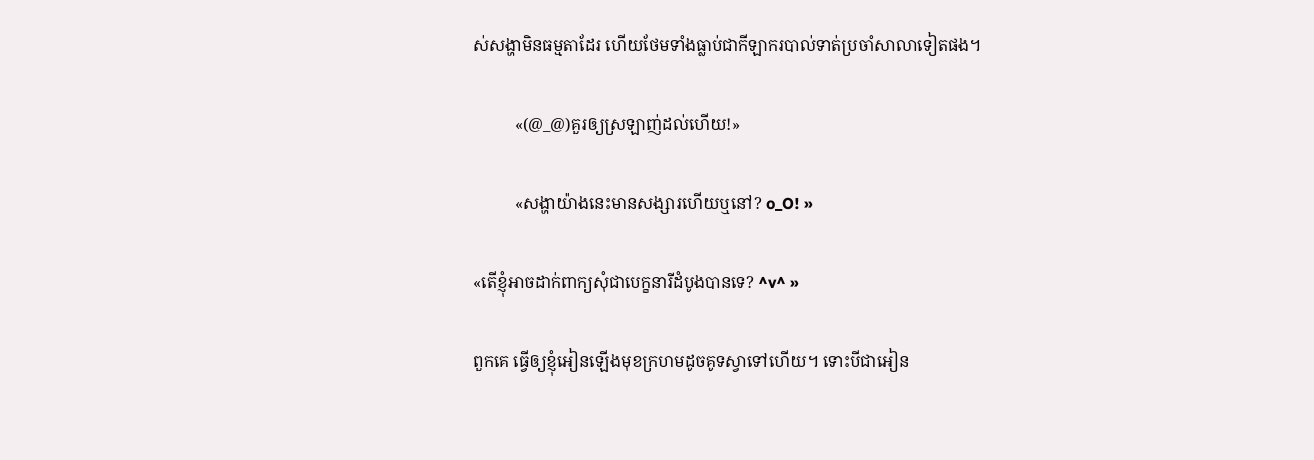ស់សង្ហាមិនធម្មតាដែរ ហើយថែមទាំងធ្លាប់ជាកីឡាករបាល់ទាត់ប្រចាំសាលាទៀតផង។

          «(@_@)គួរឲ្យស្រឡាញ់ដល់ហើយ!»

          «សង្ហាយ៉ាងនេះមានសង្សារហើយឬនៅ? o_O! »

«តើខ្ញុំអាចដាក់ពាក្យសុំជាបេក្ខនារីដំបូងបានទេ? ^v^ »

ពួកគេ ធ្វើឲ្យខ្ញុំអៀនឡើងមុខក្រហមដូចគូទស្វាទៅហើយ។ ទោះបីជាអៀន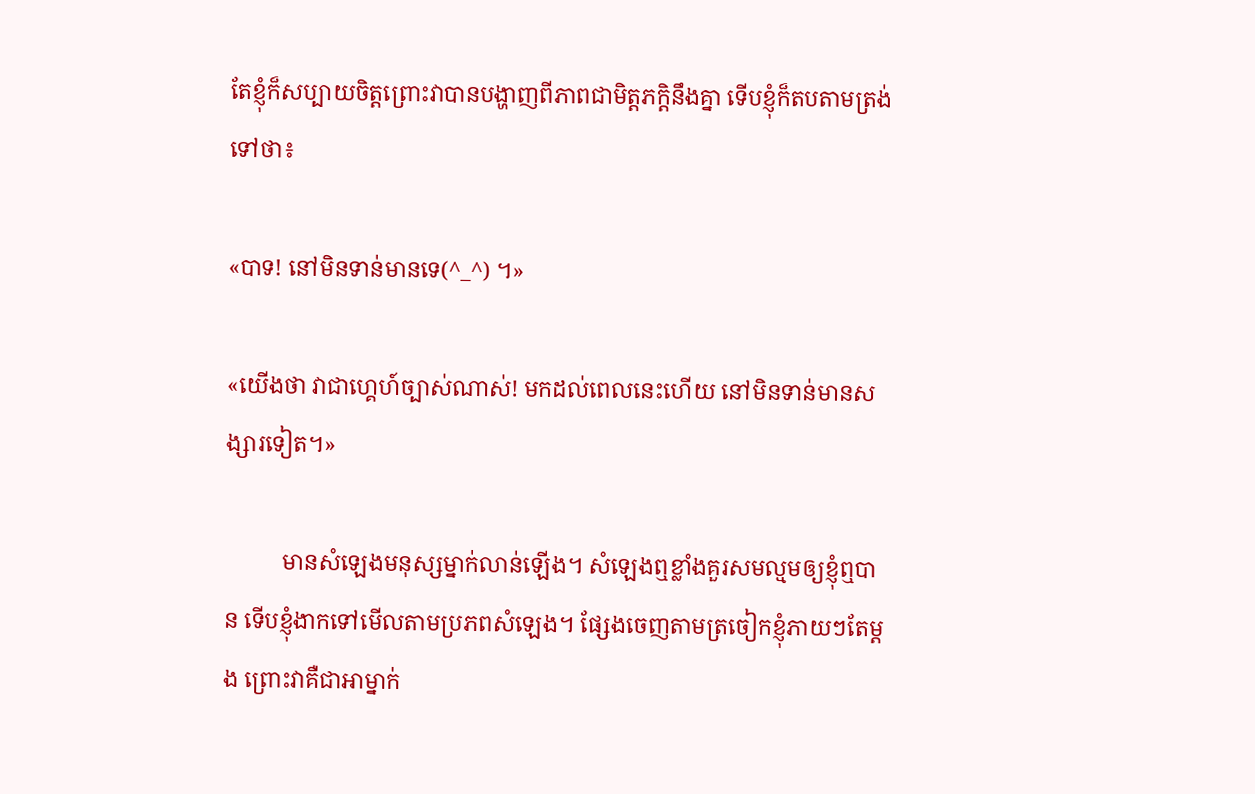តែខ្ញុំក៏សប្បាយចិត្តព្រោះវាបានបង្ហាញពីភាពជាមិត្តភក្តិនឹងគ្នា ទើបខ្ញុំក៏តបតាមត្រង់ទៅថា៖

«បាទ! នៅមិនទាន់មានទេ(^_^) ។»

«យើងថា វាជាហ្គេហ៍ច្បាស់ណាស់! មកដល់ពេលនេះហើយ នៅមិនទាន់មានសង្សារទៀត។»

          មានសំឡេងមនុស្សម្នាក់លាន់ឡើង។ សំឡេងឮខ្លាំងគួរសមល្មមឲ្យខ្ញុំឮបាន ទើបខ្ញុំងាកទៅមើលតាមប្រភពសំឡេង។ ផ្សែងចេញតាមត្រចៀកខ្ញុំភាយៗតែម្តង ព្រោះវាគឺជាអាម្នាក់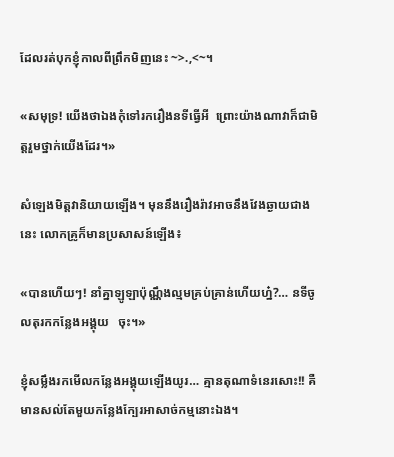ដែលរត់បុកខ្ញុំកាលពីព្រឹកមិញនេះ ~>.,<~។

«សមុទ្រ! យើងថាឯងកុំទៅរករឿងនទីធ្វើអី  ព្រោះយ៉ាងណាវាក៏ជាមិត្តរួមថ្នាក់យើងដែរ។»

សំឡេងមិត្តវានិយាយឡើង។ មុននឹងរឿងរ៉ាវអាចនឹងវែងឆ្ងាយជាងនេះ លោកគ្រូក៏មានប្រសាសន៍ឡើង៖

«បានហើយៗ! នាំគ្នាឡូឡាប៉ុណ្ណឹងល្មមគ្រប់គ្រាន់ហើយហ្ន៎?… នទីចូលតុរកកន្លែងអង្គុយ   ចុះ។»

ខ្ញុំសម្លឹងរកមើលកន្លែងអង្គុយឡើងយូរ… គ្មានតុណាទំនេរសោះ!! គឺមានសល់តែមួយកន្លែងក្បែរអាសាច់កម្មនោះឯង។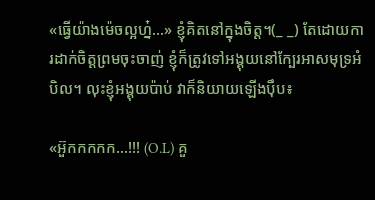«ធ្វើយ៉ាងម៉េចល្អហ្ន៎…» ខ្ញុំគិតនៅក្នុងចិត្ត។(_ _) តែដោយការដាក់ចិត្តព្រមចុះចាញ់ ខ្ញុំក៏ត្រូវទៅអង្គុយនៅក្បែរអាសមុទ្រអំបិល។ លុះខ្ញុំអង្គុយប៉ាប់ វាក៏និយាយឡើងប៉ឹប៖

«អ៊ួកកកកក…!!! (O.L) គួ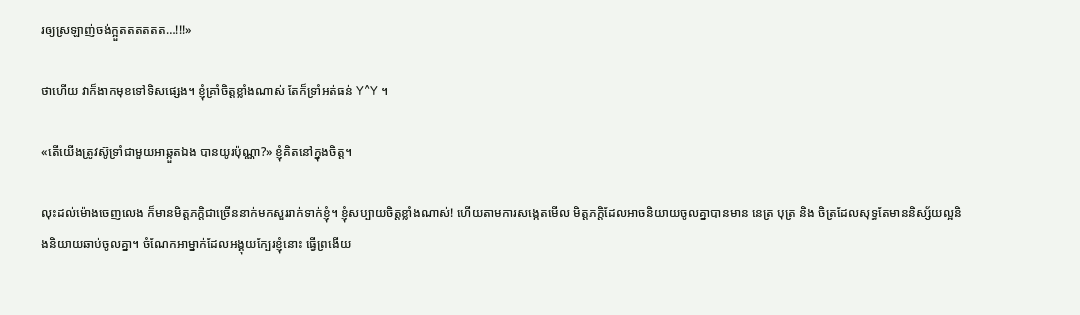រឲ្យស្រឡាញ់ចង់ក្អួតតតតតត…!!!»

ថាហើយ វាក៏ងាកមុខទៅទិសផ្សេង។ ខ្ញុំគ្រាំចិត្តខ្លាំងណាស់ តែក៏ទ្រាំអត់ធន់ Y^Y ។

«តើយើងត្រូវស៊ូទ្រាំជាមួយអាឆ្កួតឯង បានយូរប៉ុណ្ណា?» ខ្ញុំគិតនៅក្នុងចិត្ត។

លុះដល់ម៉ោងចេញលេង ក៏មានមិត្តភក្តិជាច្រើននាក់មកសួររាក់ទាក់ខ្ញុំ។ ខ្ញុំសប្បាយចិត្តខ្លាំងណាស់! ហើយតាមការសង្កេតមើល មិត្តភក្តិដែលអាចនិយាយចូលគ្នាបានមាន នេត្រ បុត្រ និង ចិត្រដែលសុទ្ធតែមាននិស្ស័យល្អនិងនិយាយឆាប់ចូលគ្នា។ ចំណែកអាម្នាក់ដែលអង្គុយក្បែរខ្ញុំនោះ ធ្វើព្រងើយ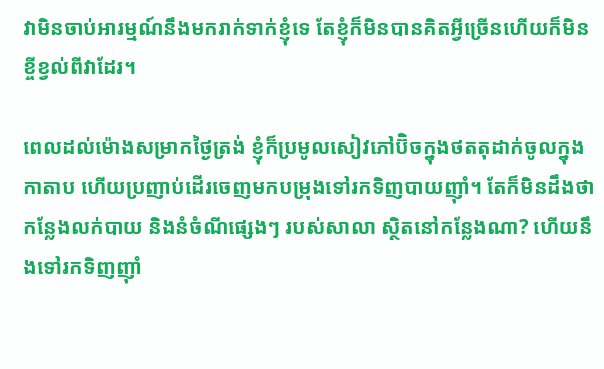វាមិនចាប់អារម្មណ៍នឹងមករាក់ទាក់ខ្ញុំទេ តែខ្ញុំក៏មិនបានគិតអ្វីច្រើនហើយក៏មិនខ្ចីខ្វល់ពីវាដែរ។

ពេលដល់ម៉ោងសម្រាកថ្ងៃត្រង់ ខ្ញុំក៏ប្រមូលសៀវភៅប៊ិចក្នុងថតតុដាក់ចូលក្នុងកាតាប ហើយប្រញាប់ដើរចេញមកបម្រុងទៅរកទិញបាយញ៉ាំ។ តែក៏មិនដឹងថាកន្លែងលក់បាយ និងនំចំណីផ្សេងៗ របស់សាលា ស្ថិតនៅកន្លែងណា? ហើយនឹងទៅរកទិញញ៉ាំ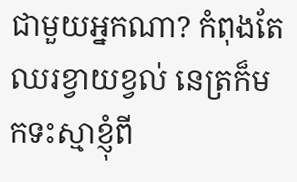ជាមួយអ្នកណា? កំពុងតែឈរខ្វាយខ្វល់ នេត្រក៏មកទះស្មាខ្ញុំពី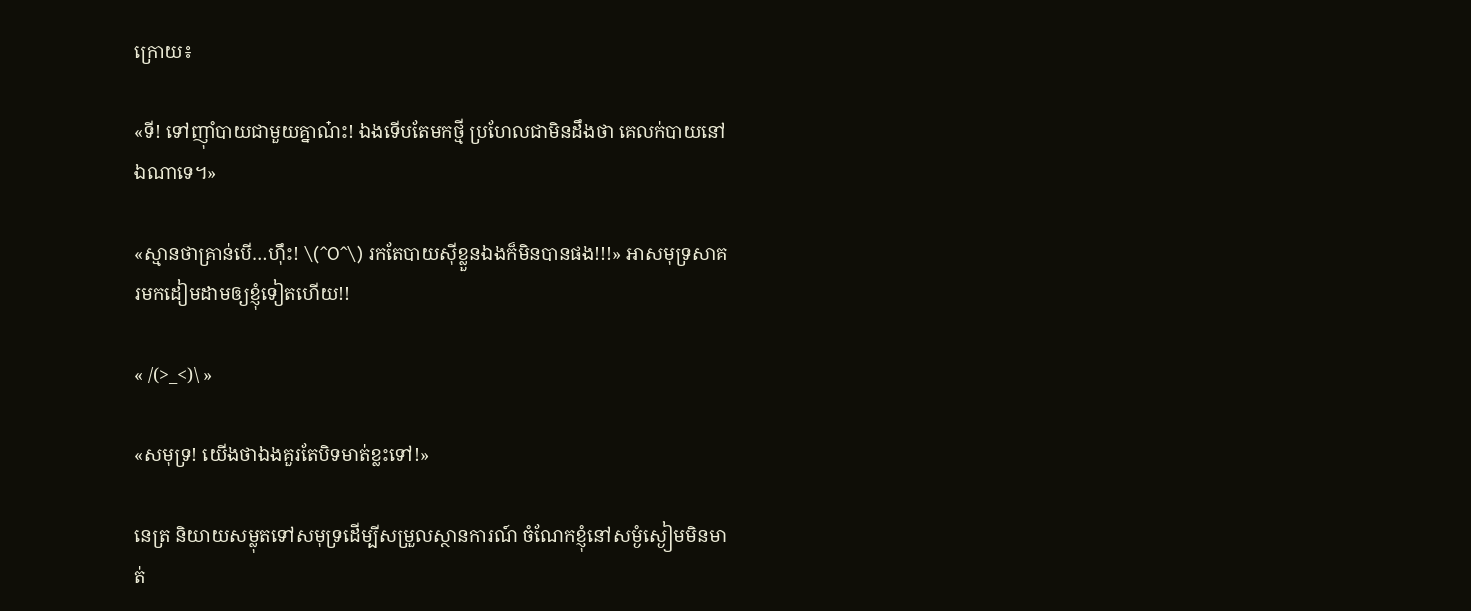ក្រោយ៖

«ទី! ទៅញ៉ាំបាយជាមួយគ្នាណ៎ះ! ឯងទើបតែមកថ្មី ប្រហែលជាមិនដឹងថា គេលក់បាយនៅឯណាទេ។»

«ស្មានថាគ្រាន់បើ…ហ៊ឹះ! \(^O^\) រកតែបាយស៊ីខ្លួនឯងក៏មិនបានផង!!!» អាសមុទ្រសាគរមកដៀមដាមឲ្យខ្ញុំទៀតហើយ!!

« /(>_<)\ »

«សមុទ្រ! យើងថាឯងគួរតែបិទមាត់ខ្លះទៅ!»

នេត្រ និយាយសម្លុតទៅសមុទ្រដើម្បីសម្រួលស្ថានការណ៍ ចំណែកខ្ញុំនៅសម្ងំស្ងៀមមិនមាត់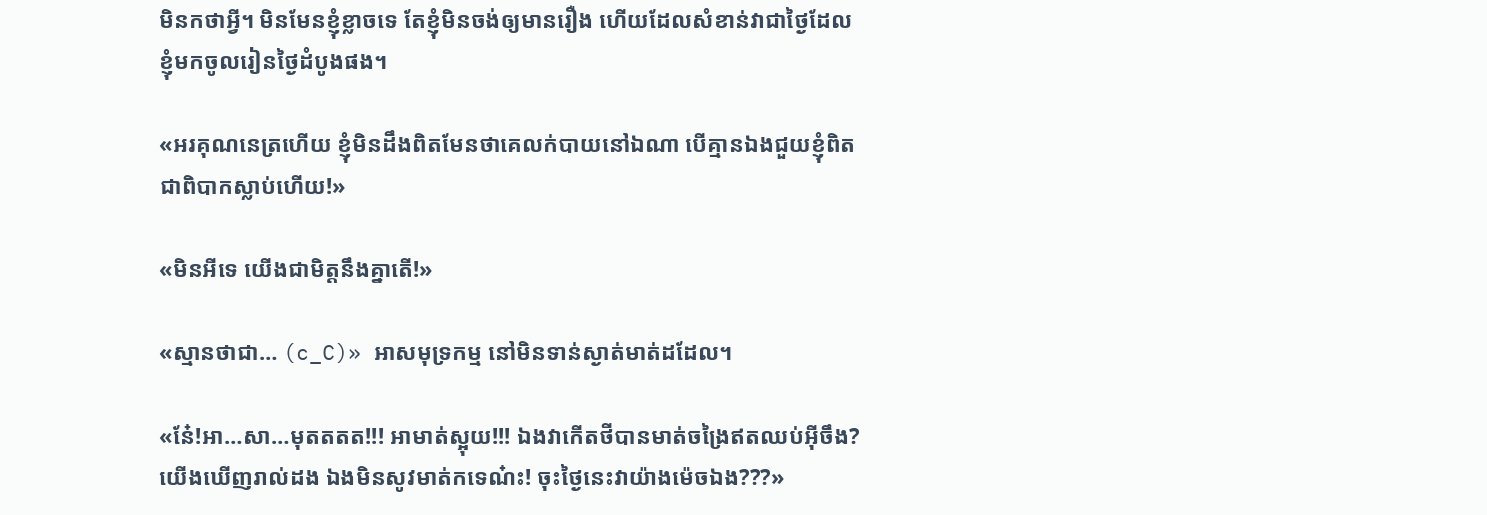មិនកថាអ្វី។ មិនមែនខ្ញុំខ្លាចទេ តែខ្ញុំមិនចង់ឲ្យមានរឿង ហើយដែលសំខាន់វាជាថ្ងៃដែលខ្ញុំមកចូលរៀនថ្ងៃដំបូងផង។

«អរគុណនេត្រហើយ ខ្ញុំមិនដឹងពិតមែនថាគេលក់បាយនៅឯណា បើគ្មានឯងជួយខ្ញុំពិតជាពិបាកស្លាប់ហើយ!»

«មិនអីទេ យើងជាមិត្តនឹងគ្នាតើ!»

«ស្មានថាជា… (c_C)» អាសមុទ្រកម្ម នៅមិនទាន់ស្ងាត់មាត់ដដែល។

«នែ៎!អា…សា…មុតតតត!!! អាមាត់ស្អុយ!!! ឯងវាកើតថីបានមាត់ចង្រៃឥតឈប់អ៊ីចឹង? យើងឃើញរាល់ដង ឯងមិនសូវមាត់កទេណ៎ះ! ចុះថ្ងៃនេះវាយ៉ាងម៉េចឯង???»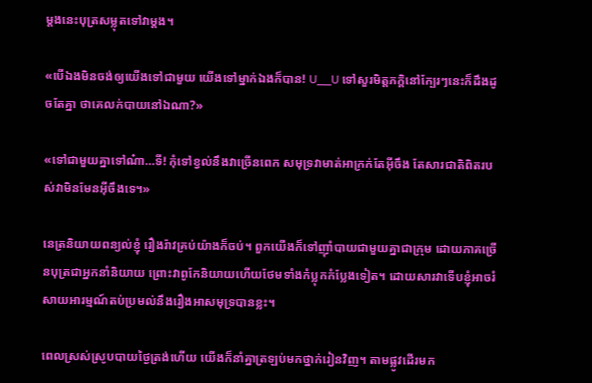ម្តងនេះបុត្រសម្លុតទៅវាម្តង។

«បើឯងមិនចង់ឲ្យយើងទៅជាមួយ យើងទៅម្នាក់ឯងក៏បាន! U__U ទៅសួរមិត្តភក្តិនៅក្បែរៗនេះក៏ដឹងដូចតែគ្នា ថាគេលក់បាយនៅឯណា?»

«ទៅជាមួយគ្នាទៅណ៎ា…ទី! កុំទៅខ្វល់នឹងវាច្រើនពេក សមុទ្រវាមាត់អាក្រក់តែអ៊ីចឹង តែសារជាតិពិតរបស់វាមិនមែនអ៊ីចឹងទេ។»

នេត្រនិយាយពន្យល់ខ្ញុំ រឿងរ៉ាវគ្រប់យ៉ាងក៏ចប់។ ពួកយើងក៏ទៅញ៉ាំបាយជាមួយគ្នាជាក្រុម ដោយភាគច្រើនបុត្រជាអ្នកនាំនិយាយ ព្រោះវាពូកែនិយាយហើយថែមទាំងកំប្លុកកំប្លែងទៀត។ ដោយសារវាទើបខ្ញុំអាចរំសាយអារម្មណ៍តប់ប្រមល់នឹងរឿងអាសមុទ្របានខ្លះ។

ពេលស្រស់ស្រូបបាយថ្ងៃត្រង់ហើយ យើងក៏នាំគ្នាត្រឡប់មកថ្នាក់រៀនវិញ។ តាមផ្លូវដើរមក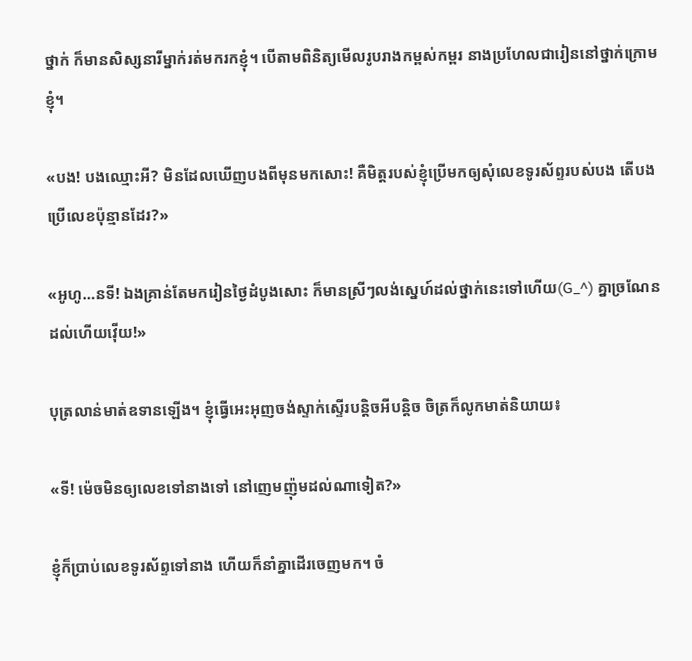ថ្នាក់ ក៏មានសិស្សនារីម្នាក់រត់មករកខ្ញុំ។ បើតាមពិនិត្យមើលរូបរាងកម្ពស់កម្ពរ នាងប្រហែលជារៀននៅថ្នាក់ក្រោមខ្ញុំ។

«បង! បងឈ្មោះអី? មិនដែលឃើញបងពីមុនមកសោះ! គឺមិត្តរបស់ខ្ញុំប្រើមកឲ្យសុំលេខទូរស័ព្ទរបស់បង តើបងប្រើលេខប៉ុន្មានដែរ?»

«អូហូ…នទី! ឯងគ្រាន់តែមករៀនថ្ងៃដំបូងសោះ ក៏មានស្រីៗលង់ស្នេហ៍ដល់ថ្នាក់នេះទៅហើយ(G_^) គ្នាច្រណែនដល់ហើយវ៉ើយ!»

បុត្រលាន់មាត់ឧទានឡើង។ ខ្ញុំធ្វើអេះអុញចង់ស្ទាក់ស្ទើរបន្តិចអីបន្តិច ចិត្រក៏លូកមាត់និយាយ៖

«ទី! ម៉េចមិនឲ្យលេខទៅនាងទៅ នៅញេមញ៉ុមដល់ណាទៀត?»

ខ្ញុំក៏ប្រាប់លេខទូរស័ព្ទទៅនាង ហើយក៏នាំគ្នាដើរចេញមក។ ចំ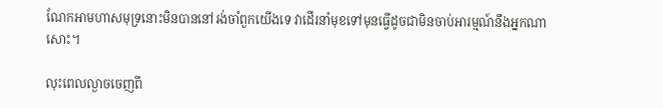ណែកអាមហាសមុទ្រនោះមិនបាននៅរង់ចាំពួកយើងទេ វាដើរនាំមុខទៅមុនធ្វើដូចជាមិនចាប់អារម្មណ៍នឹងអ្នកណាសោះ។

លុះពេលល្ងាចចេញពី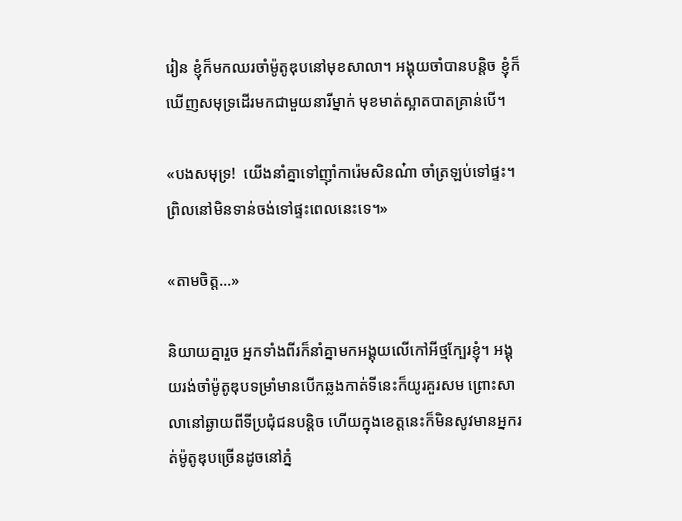រៀន ខ្ញុំក៏មកឈរចាំម៉ូតូឌុបនៅមុខសាលា។ អង្គុយចាំបានបន្តិច ខ្ញុំក៏ឃើញសមុទ្រដើរមកជាមួយនារីម្នាក់ មុខមាត់ស្អាតបាតគ្រាន់បើ។

«បងសមុទ្រ!  យើងនាំគ្នាទៅញ៉ាំការ៉េមសិនណ៎ា ចាំត្រឡប់ទៅផ្ទះ។ ព្រិលនៅមិនទាន់ចង់ទៅផ្ទះពេលនេះទេ។»

«តាមចិត្ត…»

និយាយគ្នារួច អ្នកទាំងពីរក៏នាំគ្នាមកអង្គុយលើកៅអីថ្មក្បែរខ្ញុំ។ អង្គុយរង់ចាំម៉ូតូឌុបទម្រាំមានបើកឆ្លងកាត់ទីនេះក៏យូរគួរសម ព្រោះសាលានៅឆ្ងាយពីទីប្រជុំជនបន្តិច ហើយក្នុងខេត្តនេះក៏មិនសូវមានអ្នករត់ម៉ូតូឌុបច្រើនដូចនៅភ្នំ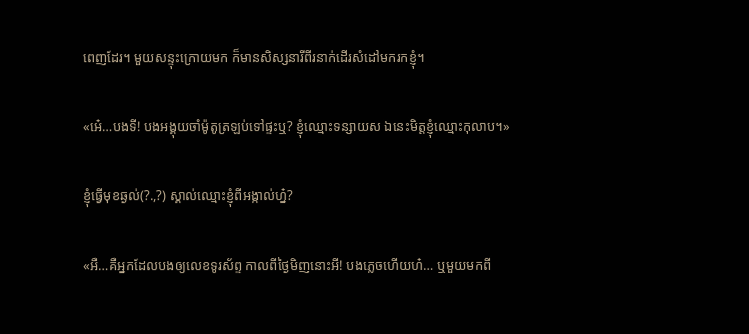ពេញដែរ។ មួយសន្ទុះក្រោយមក ក៏មានសិស្សនារីពីរនាក់ដើរសំដៅមករកខ្ញុំ។

«អេ៎…បងទី! បងអង្គុយចាំម៉ូតូត្រឡប់ទៅផ្ទះឬ? ខ្ញុំឈ្មោះទន្សាយស ឯនេះមិត្តខ្ញុំឈ្មោះកុលាប។»

ខ្ញុំធ្វើមុខឆ្ងល់(?.,?) ស្គាល់ឈ្មោះខ្ញុំពីអង្កាល់ហ្ន៎?

«អឺ…គឺអ្នកដែលបងឲ្យលេខទូរស័ព្ទ កាលពីថ្ងៃមិញនោះអី! បងភ្លេចហើយហ៎… ឬមួយមកពី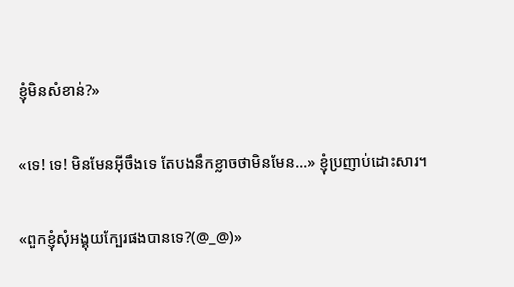ខ្ញុំមិនសំខាន់?»

«ទេ! ទេ! មិនមែនអ៊ីចឹងទេ តែបងនឹកខ្លាចថាមិនមែន…» ខ្ញុំប្រញាប់ដោះសារ។

«ពួកខ្ញុំសុំអង្គុយក្បែរផងបានទេ?(@_@)»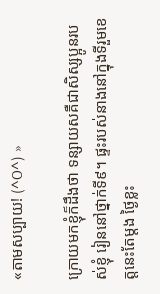«តាមសប្បាយ! (^O^) »

ក្រោយមកខ្ញុំក៏ដឹងថា ទន្សាយសគឺជាសិស្សប្អូនរបស់ខ្ញុំ រៀននៅថ្នាក់ទី៩។ ផ្ទះរបស់នាងនៅក្នុងទីរួមខេត្តនេះតែម្តង ថ្ងៃខ្លះ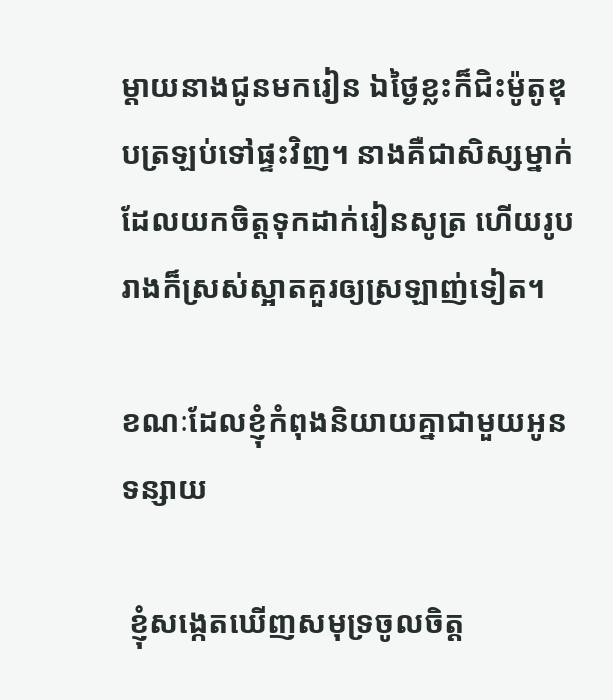ម្តាយនាងជូនមករៀន ឯថ្ងៃខ្លះក៏ជិះម៉ូតូឌុបត្រឡប់ទៅផ្ទះវិញ។ នាងគឺជាសិស្សម្នាក់ដែលយកចិត្តទុកដាក់រៀនសូត្រ ហើយរូបរាងក៏ស្រស់ស្អាតគួរឲ្យស្រឡាញ់ទៀត។

ខណៈដែលខ្ញុំកំពុងនិយាយគ្នាជាមួយអូនទន្សាយ

 ខ្ញុំសង្កេតឃើញសមុទ្រចូលចិត្ត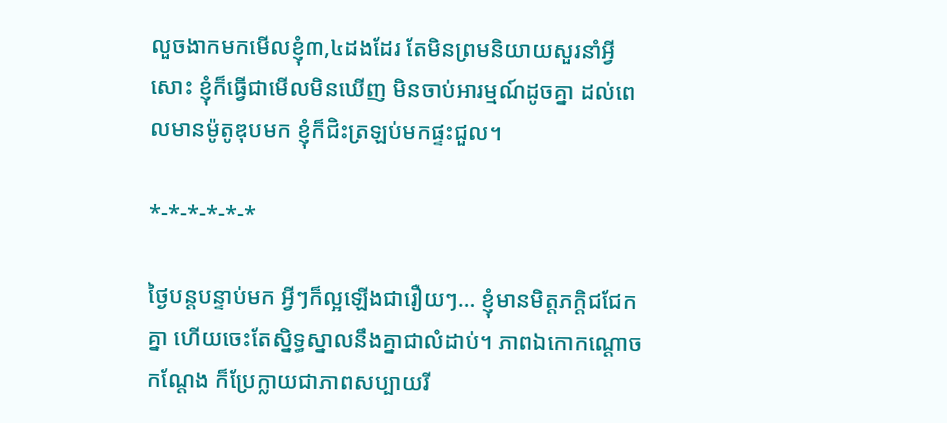លួចងាកមកមើលខ្ញុំ៣,៤ដងដែរ តែមិនព្រមនិយាយសួរនាំអ្វីសោះ ខ្ញុំក៏ធ្វើជាមើលមិនឃើញ មិនចាប់អារម្មណ៍ដូចគ្នា ដល់ពេលមានម៉ូតូឌុបមក ខ្ញុំក៏ជិះត្រឡប់មកផ្ទះជួល។

*-*-*-*-*-*

ថ្ងៃបន្តបន្ទាប់មក អ្វីៗក៏ល្អឡើងជារឿយៗ… ខ្ញុំមានមិត្តភក្តិជជែកគ្នា ហើយចេះតែស្និទ្ធស្នាលនឹងគ្នាជាលំដាប់។ ភាពឯកោកណ្តោចកណ្តែង ក៏ប្រែក្លាយជាភាពសប្បាយរី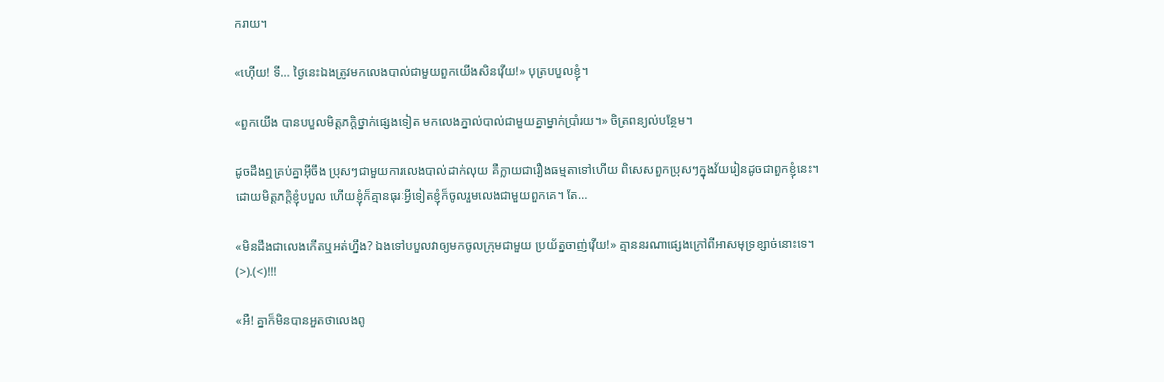ករាយ។

«ហ៊ើយ! ទី… ថ្ងៃនេះឯងត្រូវមកលេងបាល់ជាមួយពួកយើងសិនវ៉ើយ!» បុត្របបួលខ្ញុំ។

«ពួកយើង បានបបួលមិត្តភក្តិថ្នាក់ផ្សេងទៀត មកលេងភ្នាល់បាល់ជាមួយគ្នាម្នាក់ប្រាំរយ។» ចិត្រពន្យល់បន្ថែម។

ដូចដឹងឮគ្រប់គ្នាអ៊ីចឹង ប្រុសៗជាមួយការលេងបាល់ដាក់លុយ គឺក្លាយជារឿងធម្មតាទៅហើយ ពិសេសពួកប្រុសៗក្នុងវ័យរៀនដូចជាពួកខ្ញុំនេះ។ ដោយមិត្តភក្តិខ្ញុំបបួល ហើយខ្ញុំក៏គ្មានធុរៈអ្វីទៀតខ្ញុំក៏ចូលរួមលេងជាមួយពួកគេ។ តែ…

«មិនដឹងជាលេងកើតឬអត់ហ្នឹង? ឯងទៅបបួលវាឲ្យមកចូលក្រុមជាមួយ ប្រយ័ត្នចាញ់វ៉ើយ!» គ្មាននរណាផ្សេងក្រៅពីអាសមុទ្រខ្សាច់នោះទេ។ (>).(<)!!!

«អឺ! គ្នាក៏មិនបានអួតថាលេងពូ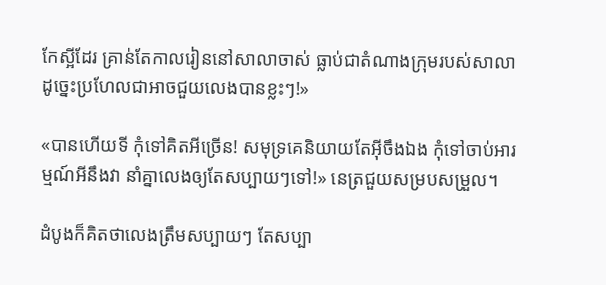កែស្អីដែរ គ្រាន់តែកាលរៀននៅសាលាចាស់ ធ្លាប់ជាតំណាងក្រុមរបស់សាលា ដូច្នេះប្រហែលជាអាចជួយលេងបានខ្លះៗ!»

«បានហើយទី កុំទៅគិតអីច្រើន! សមុទ្រគេនិយាយតែអ៊ីចឹងឯង កុំទៅចាប់អារម្មណ៍អីនឹងវា នាំគ្នាលេងឲ្យតែសប្បាយៗទៅ!» នេត្រជួយសម្របសម្រួល។

ដំបូងក៏គិតថាលេងត្រឹមសប្បាយៗ តែសប្បា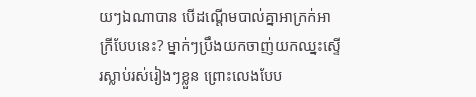យៗឯណាបាន បើដណ្តើមបាល់គ្នាអាក្រក់អាក្រីបែបនេះ? ម្នាក់ៗប្រឹងយកចាញ់យកឈ្នះស្ទើរស្លាប់រស់រៀងៗខ្លួន ព្រោះលេងបែប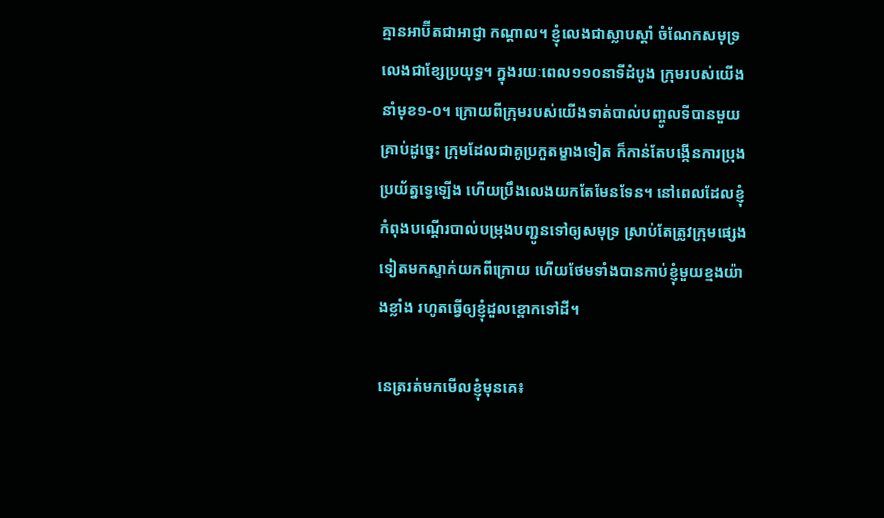គ្មានអាប៊ីតជាអាជ្ញា កណ្តាល។ ខ្ញុំលេងជាស្លាបស្តាំ ចំណែកសមុទ្រលេងជាខ្សែប្រយុទ្ធ។ ក្នុងរយៈពេល១១០នាទីដំបូង ក្រុមរបស់យើងនាំមុខ១-០។ ក្រោយពីក្រុមរបស់យើងទាត់បាល់បញ្ចូលទីបានមួយគ្រាប់ដូច្នេះ ក្រុមដែលជាគូប្រកួតម្ខាងទៀត ក៏កាន់តែបង្កើនការប្រុងប្រយ័ត្នទ្វេឡើង ហើយប្រឹងលេងយកតែមែនទែន។ នៅពេលដែលខ្ញុំកំពុងបណ្តើរបាល់បម្រុងបញ្ជូនទៅឲ្យសមុទ្រ ស្រាប់តែត្រូវក្រុមផ្សេងទៀតមកស្ទាក់យកពីក្រោយ ហើយថែមទាំងបានកាប់ខ្ញុំមួយខ្មងយ៉ាងខ្លាំង រហូតធ្វើឲ្យខ្ញុំដួលខ្ពោកទៅដី។

នេត្ររត់មកមើលខ្ញុំមុនគេ៖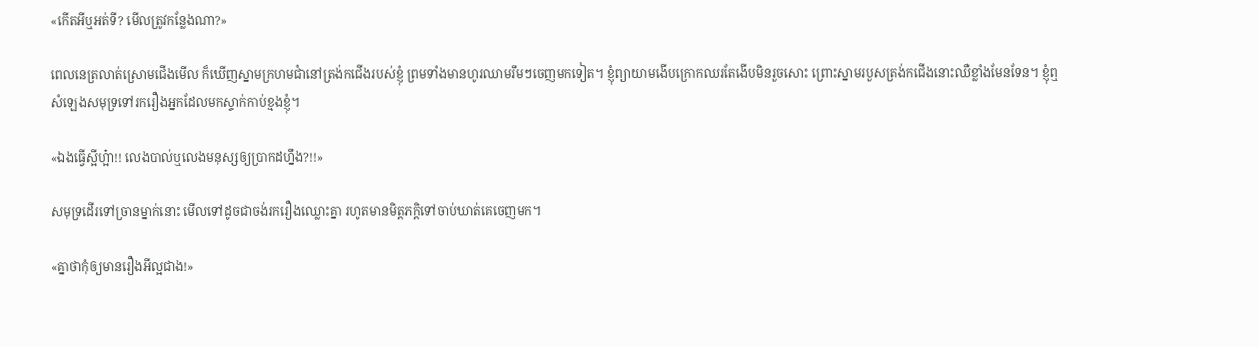«កើតអីឬអត់ទី? មើលត្រូវកន្លែងណា?»

ពេលនេត្រលាត់ស្រោមជើងមើល ក៏ឃើញស្នាមក្រហមជាំនៅត្រង់កជើងរបស់ខ្ញុំ ព្រមទាំងមានហូរឈាមរឹមៗចេញមកទៀត។ ខ្ញុំព្យាយាមងើបក្រោកឈរតែងើបមិនរួចសោះ ព្រោះស្នាមរបួសត្រង់កជើងនោះឈឺខ្លាំងមែនទែន។ ខ្ញុំឮសំឡេងសមុទ្រទៅរករឿងអ្នកដែលមកស្ទាក់កាប់ខ្មងខ្ញុំ។

«ឯងធ្វើស្អីហ្អ៎ា!! លេងបាល់ឬលេងមនុស្សឲ្យប្រាកដហ្នឹង?!!»

សមុទ្រដើរទៅច្រានម្នាក់នោះ មើលទៅដូចជាចង់រករឿងឈ្លោះគ្នា រហូតមានមិត្តភក្តិទៅចាប់ឃាត់គេចេញមក។

«គ្នាថាកុំឲ្យមានរឿងអីល្អជាង!»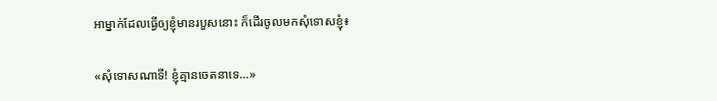អាម្នាក់ដែលធ្វើឲ្យខ្ញុំមានរបួសនោះ ក៏ដើរចូលមកសុំទោសខ្ញុំ៖

«សុំទោសណាទី! ខ្ញុំគ្មានចេតនាទេ…»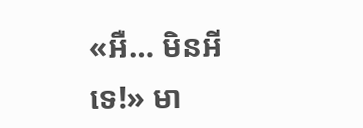«អឺ… មិនអីទេ!» មា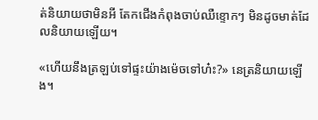ត់និយាយថាមិនអី តែកជើងកំពុងចាប់ឈឺខ្ទោកៗ មិនដូចមាត់ដែលនិយាយឡើយ។

«ហើយនឹងត្រឡប់ទៅផ្ទះយ៉ាងម៉េចទៅហ៎ះ?» នេត្រនិយាយឡើង។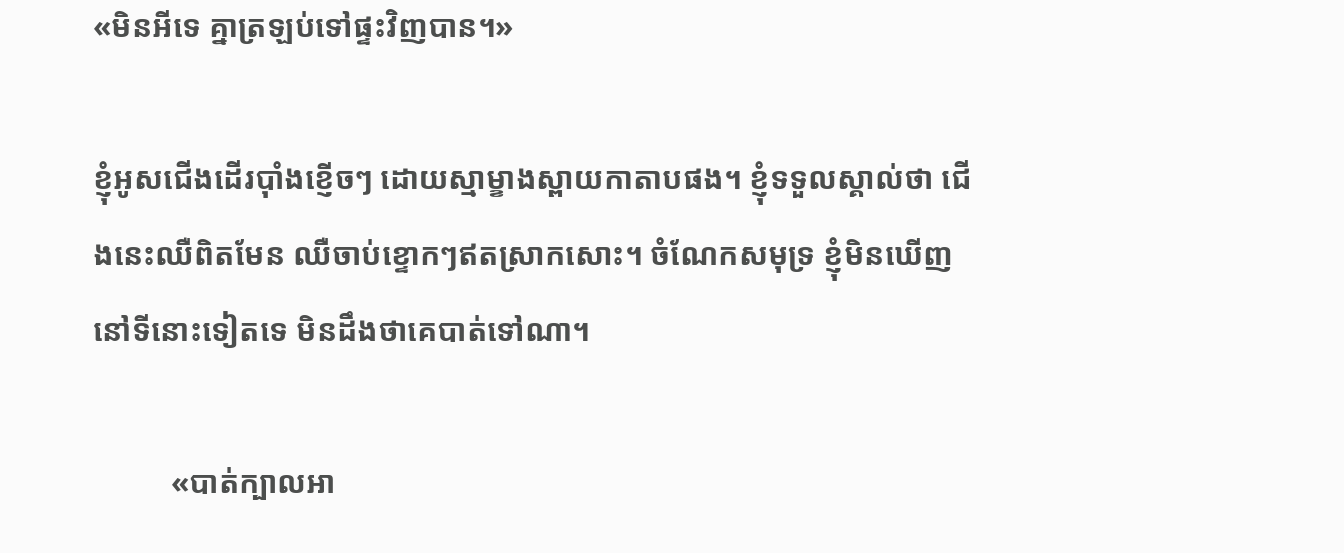«មិនអីទេ គ្នាត្រឡប់ទៅផ្ទះវិញបាន។»

ខ្ញុំអូសជើងដើរប៉ាំងខ្ញើចៗ ដោយស្មាម្ខាងស្ពាយកាតាបផង។ ខ្ញុំទទួលស្គាល់ថា ជើងនេះឈឺពិតមែន ឈឺចាប់ខ្ទោកៗឥតស្រាកសោះ។ ចំណែកសមុទ្រ ខ្ញុំមិនឃើញនៅទីនោះទៀតទេ មិនដឹងថាគេបាត់ទៅណា។

          «បាត់ក្បាលអា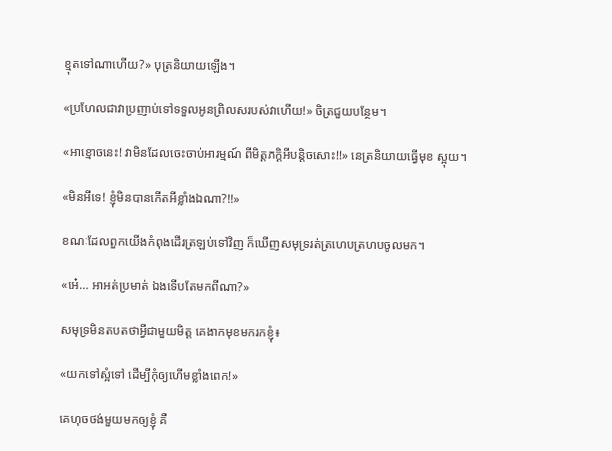ខ្មុតទៅណាហើយ?» បុត្រនិយាយឡើង។

«ប្រហែលជាវាប្រញាប់ទៅទទួលអូនព្រិលសរបស់វាហើយ!» ចិត្រជួយបន្ថែម។

«អាខ្មោចនេះ! វាមិនដែលចេះចាប់អារម្មណ៍ ពីមិត្តភក្តិអីបន្តិចសោះ!!» នេត្រនិយាយធ្វើមុខ ស្អុយ។

«មិនអីទេ! ខ្ញុំមិនបានកើតអីខ្លាំងឯណា?!!»

ខណៈដែលពួកយើងកំពុងដើរត្រឡប់ទៅវិញ ក៏ឃើញសមុទ្ររត់ត្រហេបត្រហបចូលមក។

«អេ៎… អាអត់ប្រមាត់ ឯងទើបតែមកពីណា?»

សមុទ្រមិនតបតថាអ្វីជាមួយមិត្ត គេងាកមុខមករកខ្ញុំ៖

«យកទៅស្អំទៅ ដើម្បីកុំឲ្យហើមខ្លាំងពេក!»

គេហុចថង់មួយមកឲ្យខ្ញុំ គឺ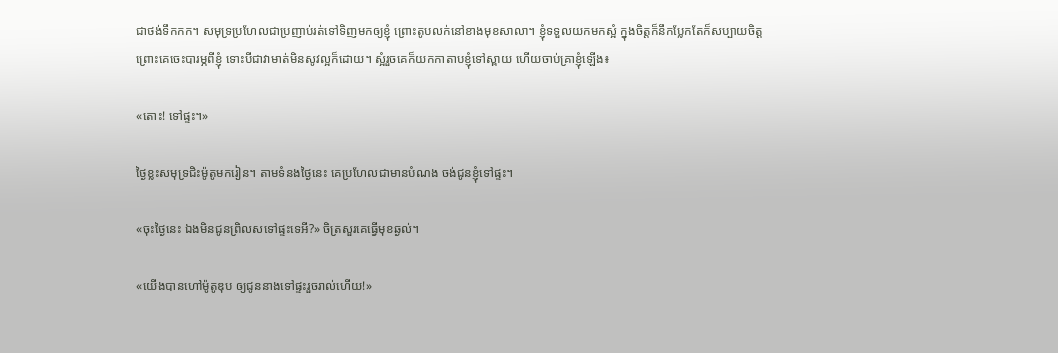ជាថង់ទឹកកក។ សមុទ្រប្រហែលជាប្រញាប់រត់ទៅទិញមកឲ្យខ្ញុំ ព្រោះតូបលក់នៅខាងមុខសាលា។ ខ្ញុំទទួលយកមកស្អំ ក្នុងចិត្តក៏នឹកប្លែកតែក៏សប្បាយចិត្ត ព្រោះគេចេះបារម្ភពីខ្ញុំ ទោះបីជាវាមាត់មិនសូវល្អក៏ដោយ។ ស្អំរួចគេក៏យកកាតាបខ្ញុំទៅស្ពាយ ហើយចាប់គ្រាខ្ញុំឡើង៖

«តោះ! ទៅផ្ទះ។»

ថ្ងៃខ្លះសមុទ្រជិះម៉ូតូមករៀន។ តាមទំនងថ្ងៃនេះ គេប្រហែលជាមានបំណង ចង់ជូនខ្ញុំទៅផ្ទះ។

«ចុះថ្ងៃនេះ ឯងមិនជូនព្រិលសទៅផ្ទះទេអី?» ចិត្រសួរគេធ្វើមុខឆ្ងល់។

«យើងបានហៅម៉ូតូឌុប ឲ្យជូននាងទៅផ្ទះរួចរាល់ហើយ!»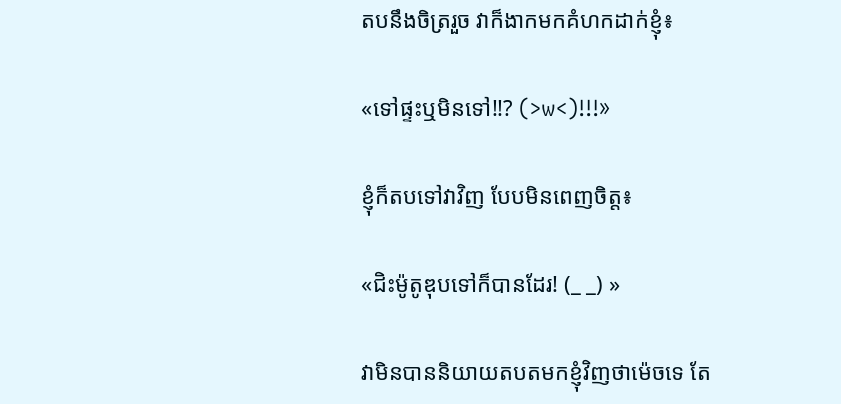តបនឹងចិត្ររួច វាក៏ងាកមកគំហកដាក់ខ្ញុំ៖

«ទៅផ្ទះឬមិនទៅ!!? (>w<)!!!»

ខ្ញុំក៏តបទៅវាវិញ បែបមិនពេញចិត្ត៖

«ជិះម៉ូតូឌុបទៅក៏បានដែរ! (_ _) »

វាមិនបាននិយាយតបតមកខ្ញុំវិញថាម៉េចទេ តែ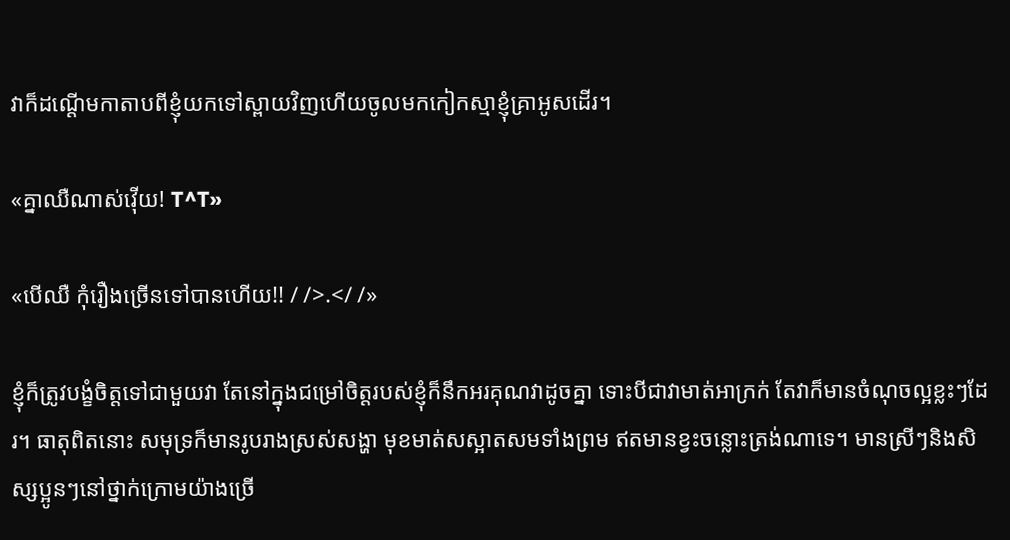វាក៏ដណ្តើមកាតាបពីខ្ញុំយកទៅស្ពាយវិញហើយចូលមកកៀកស្មាខ្ញុំគ្រាអូសដើរ។

«គ្នាឈឺណាស់វ៉ើយ! T^T»

«បើឈឺ កុំរឿងច្រើនទៅបានហើយ!! / />.</ /»

ខ្ញុំក៏ត្រូវបង្ខំចិត្តទៅជាមួយវា តែនៅក្នុងជម្រៅចិត្តរបស់ខ្ញុំក៏នឹកអរគុណវាដូចគ្នា ទោះបីជាវាមាត់អាក្រក់ តែវាក៏មានចំណុចល្អខ្លះៗដែរ។ ធាតុពិតនោះ សមុទ្រក៏មានរូបរាងស្រស់សង្ហា មុខមាត់សស្អាតសមទាំងព្រម ឥតមានខ្វះចន្លោះត្រង់ណាទេ។ មានស្រីៗនិងសិស្សប្អូនៗនៅថ្នាក់ក្រោមយ៉ាងច្រើ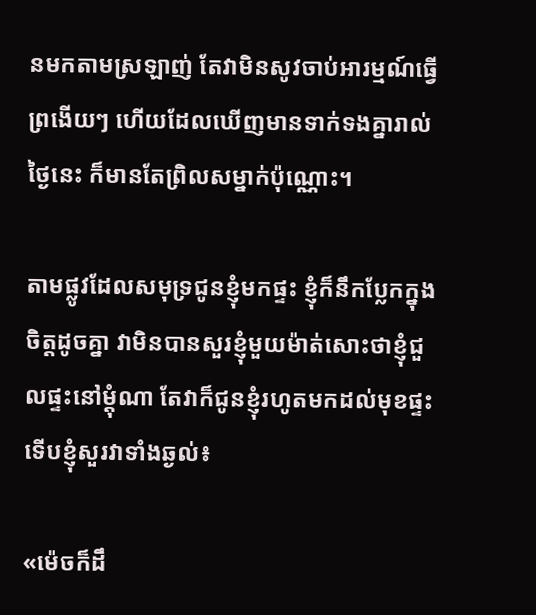នមកតាមស្រឡាញ់ តែវាមិនសូវចាប់អារម្មណ៍ធ្វើព្រងើយៗ ហើយដែលឃើញមានទាក់ទងគ្នារាល់ថ្ងៃនេះ ក៏មានតែព្រិលសម្នាក់ប៉ុណ្ណោះ។

តាមផ្លូវដែលសមុទ្រជូនខ្ញុំមកផ្ទះ ខ្ញុំក៏នឹកប្លែកក្នុងចិត្តដូចគ្នា វាមិនបានសួរខ្ញុំមួយម៉ាត់សោះថាខ្ញុំជួលផ្ទះនៅម្តុំណា តែវាក៏ជូនខ្ញុំរហូតមកដល់មុខផ្ទះ ទើបខ្ញុំសួរវាទាំងឆ្ងល់៖

«ម៉េចក៏ដឹ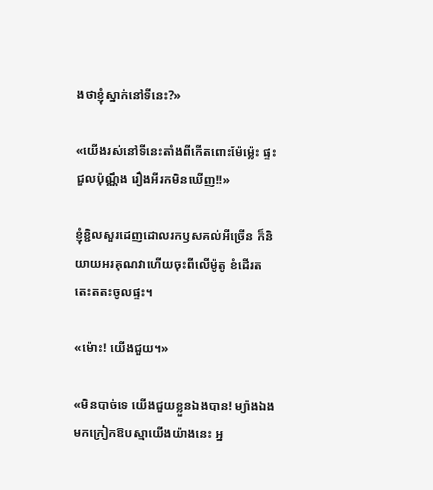ងថាខ្ញុំស្នាក់នៅទីនេះ?»

«យើងរស់នៅទីនេះតាំងពីកើតពោះម៉ែម្ល៉េះ ផ្ទះជួលប៉ុណ្ណឹង រឿងអីរកមិនឃើញ!!»

ខ្ញុំខ្ជិលសួរដេញដោលរកឫសគល់អីច្រើន ក៏និយាយអរគុណវាហើយចុះពីលើម៉ូតូ ខំដើរតតេះតតះចូលផ្ទះ។

«ម៉ោះ! យើងជួយ។»

«មិនបាច់ទេ យើងជួយខ្លួនឯងបាន! ម្យ៉ាងឯងមកក្រៀកឱបស្មាយើងយ៉ាងនេះ អ្ន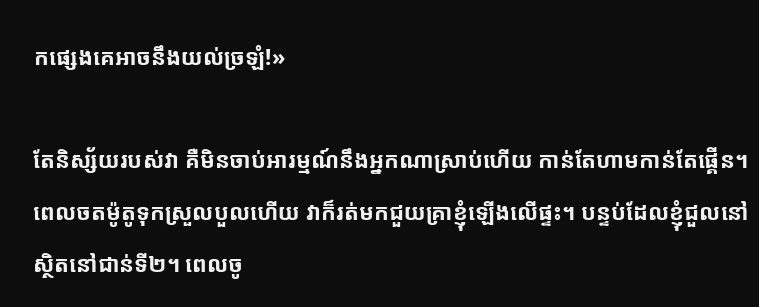កផ្សេងគេអាចនឹងយល់ច្រឡំ!»

តែនិស្ស័យរបស់វា គឺមិនចាប់អារម្មណ៍នឹងអ្នកណាស្រាប់ហើយ កាន់តែហាមកាន់តែផ្គើន។ ពេលចតម៉ូតូទុកស្រួលបួលហើយ វាក៏រត់មកជួយគ្រាខ្ញុំឡើងលើផ្ទះ។ បន្ទប់ដែលខ្ញុំជួលនៅ ស្ថិតនៅជាន់ទី២។ ពេលចូ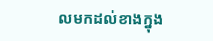លមកដល់ខាងក្នុង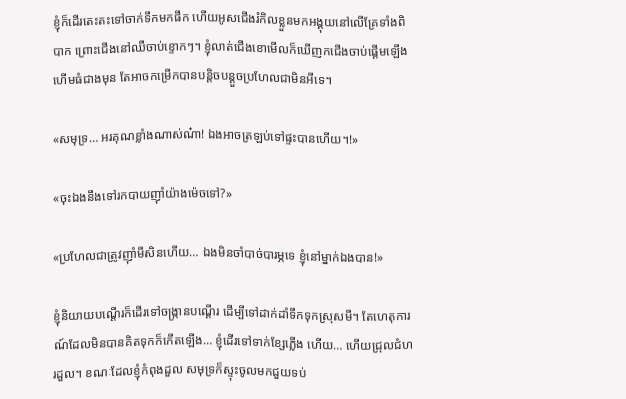ខ្ញុំក៏ដើរតេះតះទៅចាក់ទឹកមកផឹក ហើយអូសជើងរំកិលខ្លួនមកអង្គុយនៅលើគ្រែទាំងពិបាក ព្រោះជើងនៅឈឺចាប់ខ្ទោកៗ។ ខ្ញុំលាត់ជើងខោមើលក៏ឃើញកជើងចាប់ផ្តើមឡើងហើមធំជាងមុន តែអាចកម្រើកបានបន្តិចបន្តួចប្រហែលជាមិនអីទេ។

«សមុទ្រ… អរគុណខ្លាំងណាស់ណ៎ា! ឯងអាចត្រឡប់ទៅផ្ទះបានហើយ។!»

«ចុះឯងនឹងទៅរកបាយញ៉ាំយ៉ាងម៉េចទៅ?»

«ប្រហែលជាត្រូវញ៉ាំមីសិនហើយ… ឯងមិនចាំបាច់បារម្ភទេ ខ្ញុំនៅម្នាក់ឯងបាន!»

ខ្ញុំនិយាយបណ្តើរក៏ដើរទៅចង្រ្កានបណ្តើរ ដើម្បីទៅដាក់ដាំទឹកទុកស្រុសមី។ តែហេតុការណ៍ដែលមិនបានគិតទុកក៏កើតឡើង… ខ្ញុំដើរទៅទាក់ខ្សែភ្លើង ហើយ… ហើយជ្រុលជំហរដួល។ ខណៈដែលខ្ញុំកំពុងដួល សមុទ្រក៏ស្ទុះចូលមកជួយទប់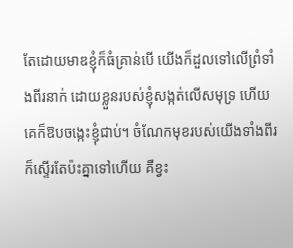តែដោយមាឌខ្ញុំក៏ធំគ្រាន់បើ យើងក៏ដួលទៅលើព្រំទាំងពីរនាក់ ដោយខ្លួនរបស់ខ្ញុំសង្កត់លើសមុទ្រ ហើយគេក៏ឱបចង្កេះខ្ញុំជាប់។ ចំណែកមុខរបស់យើងទាំងពីរក៏ស្ទើរតែប៉ះគ្នាទៅហើយ គឺខ្វះ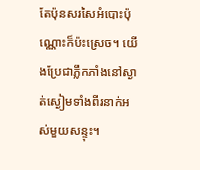តែប៉ុនសរសៃអំបោះប៉ុណ្ណោះក៏ប៉ះស្រេច។ យើងប្រែជាភ្លឹកភាំងនៅស្ងាត់ស្ងៀមទាំងពីរនាក់អស់មួយសន្ទុះ។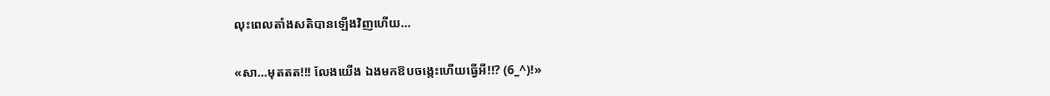លុះពេលតាំងសតិបានឡើងវិញហើយ…

«សា…មុតតត!!! លែងយើង ឯងមកឱបចង្កេះហើយធ្វើអី!!? (6_^)!»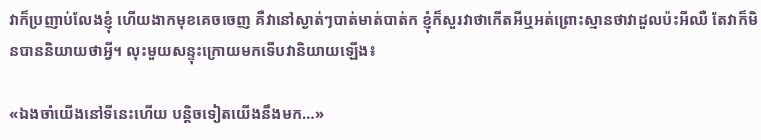វាក៏ប្រញាប់លែងខ្ញុំ ហើយងាកមុខគេចចេញ គឺវានៅស្ងាត់ៗបាត់មាត់បាត់ក ខ្ញុំក៏សួរវាថាកើតអីឬអត់ព្រោះស្មានថាវាដួលប៉ះអីឈឺ តែវាក៏មិនបាននិយាយថាអ្វី។ លុះមួយសន្ទុះក្រោយមកទើបវានិយាយឡើង៖

«ឯងចាំយើងនៅទីនេះហើយ បន្តិចទៀតយើងនឹងមក…»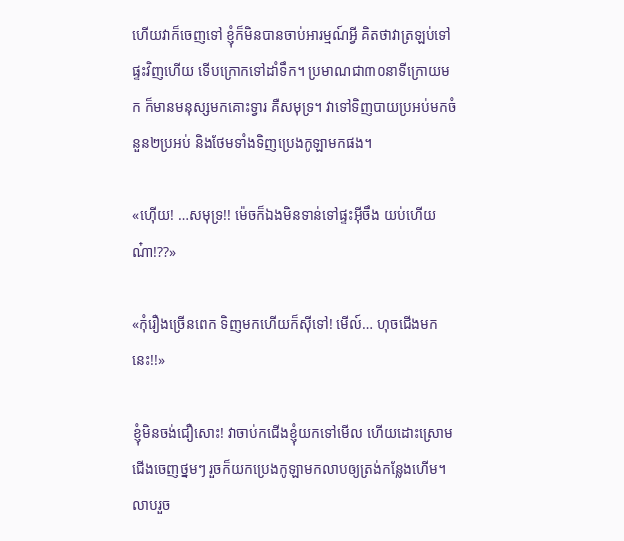ហើយវាក៏ចេញទៅ ខ្ញុំក៏មិនបានចាប់អារម្មណ៍អ្វី គិតថាវាត្រឡប់ទៅផ្ទះវិញហើយ ទើបក្រោកទៅដាំទឹក។ ប្រមាណជា៣០នាទីក្រោយមក ក៏មានមនុស្សមកគោះទ្វារ គឺសមុទ្រ។ វាទៅទិញបាយប្រអប់មកចំនួន២ប្រអប់ និងថែមទាំងទិញប្រេងកូឡាមកផង។

«ហ៊ើយ! …សមុទ្រ!! ម៉េចក៏ឯងមិនទាន់ទៅផ្ទះអ៊ីចឹង យប់ហើយណ៎ា!??»

«កុំរឿងច្រើនពេក ទិញមកហើយក៏ស៊ីទៅ! មើល៍… ហុចជើងមកនេះ!!»

ខ្ញុំមិនចង់ជឿសោះ! វាចាប់កជើងខ្ញុំយកទៅមើល ហើយដោះស្រោមជើងចេញថ្នមៗ រួចក៏យកប្រេងកូឡាមកលាបឲ្យត្រង់កន្លែងហើម។ លាបរួច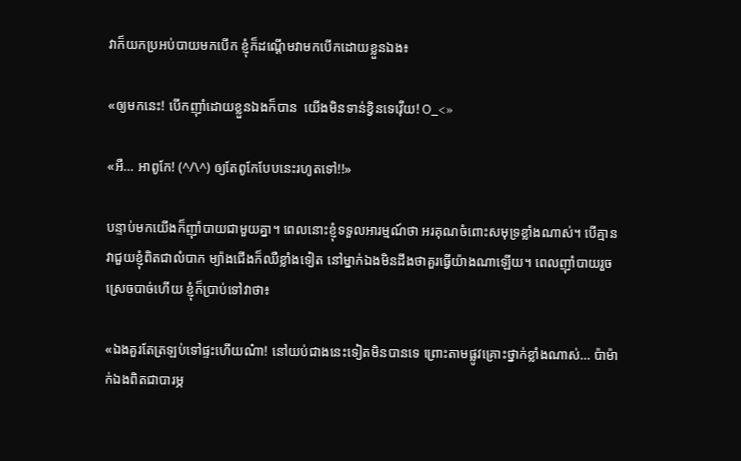វាក៏យកប្រអប់បាយមកបើក ខ្ញុំក៏ដណ្តើមវាមកបើកដោយខ្លួនឯង៖

«ឲ្យមកនេះ! បើកញ៉ាំដោយខ្លួនឯងក៏បាន  យើងមិនទាន់ខ្វិនទេវ៉ើយ! O_<»

«អឺ… អាពូកែ! (^/\^) ឲ្យតែពូកែបែបនេះរហូតទៅ!!»

បន្ទាប់មកយើងក៏ញ៉ាំបាយជាមួយគ្នា។ ពេលនោះខ្ញុំទទួលអារម្មណ៍ថា អរគុណចំពោះសមុទ្រខ្លាំងណាស់។ បើគ្មានវាជួយខ្ញុំពិតជាលំបាក ម្យ៉ាងជើងក៏ឈឺខ្លាំងទៀត នៅម្នាក់ឯងមិនដឹងថាគួរធ្វើយ៉ាងណាឡើយ។ ពេលញ៉ាំបាយរួចស្រេចបាច់ហើយ ខ្ញុំក៏ប្រាប់ទៅវាថា៖

«ឯងគួរតែត្រឡប់ទៅផ្ទះហើយណ៎ា! នៅយប់ជាងនេះទៀតមិនបានទេ ព្រោះតាមផ្លូវគ្រោះថ្នាក់ខ្លាំងណាស់… ប៉ាម៉ាក់ឯងពិតជាបារម្ភ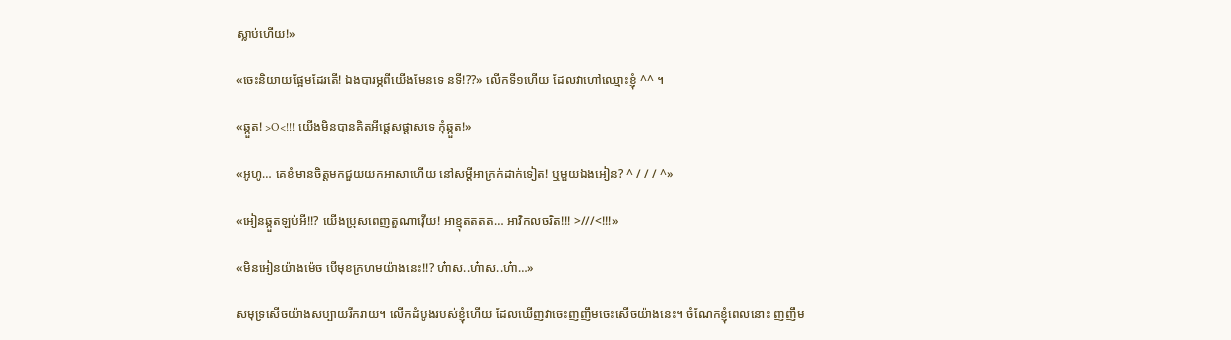ស្លាប់ហើយ!»

«ចេះនិយាយផ្អែមដែរតើ! ឯងបារម្ភពីយើងមែនទេ នទី!??» លើកទី១ហើយ ដែលវាហៅឈ្មោះខ្ញុំ ^^ ។

«ឆ្កួត! >O<!!! យើងមិនបានគិតអីផ្តេសផ្តាសទេ កុំឆ្កួត!»

«អូហូ… គេខំមានចិត្តមកជួយយកអាសាហើយ នៅសម្តីអាក្រក់ដាក់ទៀត! ឬមួយឯងអៀន? ^ / / / ^»

«អៀនឆ្កួតឡប់អី!!? យើងប្រុសពេញតួណាវ៉ើយ! អាខ្មុតតតត… អាវិកលចរិត!!! >///<!!!»

«មិនអៀនយ៉ាងម៉េច បើមុខក្រហមយ៉ាងនេះ!!? ហ៎ាស..ហ៎ាស..ហ៎ា…»

សមុទ្រសើចយ៉ាងសប្បាយរីករាយ។ លើកដំបូងរបស់ខ្ញុំហើយ ដែលឃើញវាចេះញញឹមចេះសើចយ៉ាងនេះ។ ចំណែកខ្ញុំពេលនោះ ញញឹម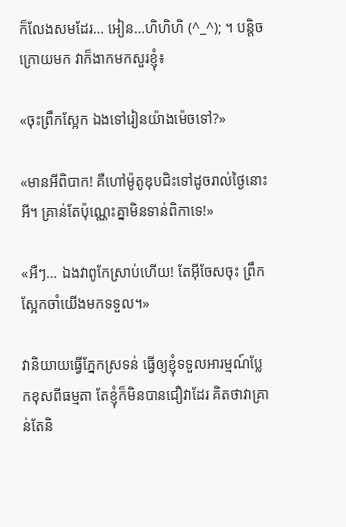ក៏លែងសមដែរ… អៀន…ហិហិហិ (^_^); ។ បន្តិចក្រោយមក វាក៏ងាកមកសួរខ្ញុំ៖

«ចុះព្រឹកស្អែក ឯងទៅរៀនយ៉ាងម៉េចទៅ?»

«មានអីពិបាក! គឺហៅម៉ូតូឌុបជិះទៅដូចរាល់ថ្ងៃនោះអី។ គ្រាន់តែប៉ុណ្ណេះគ្នាមិនទាន់ពិកាទេ!»

«អឺៗ… ឯងវាពូកែស្រាប់ហើយ! តែអ៊ីចែសចុះ ព្រឹកស្អែកចាំយើងមកទទួល។»

វានិយាយធ្វើភ្នែកស្រទន់ ធ្វើឲ្យខ្ញុំទទួលអារម្មណ៍ប្លែកខុសពីធម្មតា តែខ្ញុំក៏មិនបានជឿវាដែរ គិតថាវាគ្រាន់តែនិ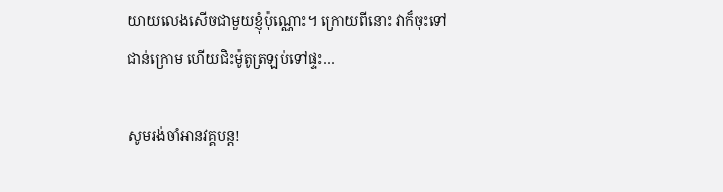យាយលេងសើចជាមួយខ្ញុំប៉ុណ្ណោះ។ ក្រោយពីនោះ វាក៏ចុះទៅជាន់ក្រោម ហើយជិះម៉ូតូត្រឡប់ទៅផ្ទះ…

សូមរង់ចាំអានវគ្គបន្ត!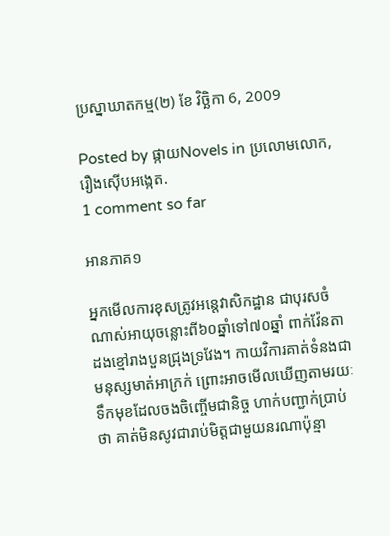ប្រស្នាឃាតកម្ម(២) ខែ វិច្ឆិកា 6, 2009

Posted by ផ្កាយNovels in ប្រលោមលោក, រឿងស៊ើបអង្កេត.
1 comment so far

អានភាគ១

អ្នកមើលការខុសត្រូវអន្តេវាសិកដ្ឋាន ជាបុរសចំណាស់អាយុចន្លោះពី៦០ឆ្នាំទៅ៧០ឆ្នាំ ពាក់វ៉ែនតាដងខ្មៅរាងបួនជ្រុងទ្រវែង។ កាយវិការគាត់ទំនងជាមនុស្សមាត់អាក្រក់ ព្រោះអាចមើលឃើញតាមរយៈទឹកមុខដែលចងចិញ្ចើមជានិច្ច ហាក់បញ្ជាក់ប្រាប់ថា គាត់មិនសូវជារាប់មិត្តជាមួយនរណាប៉ុន្មា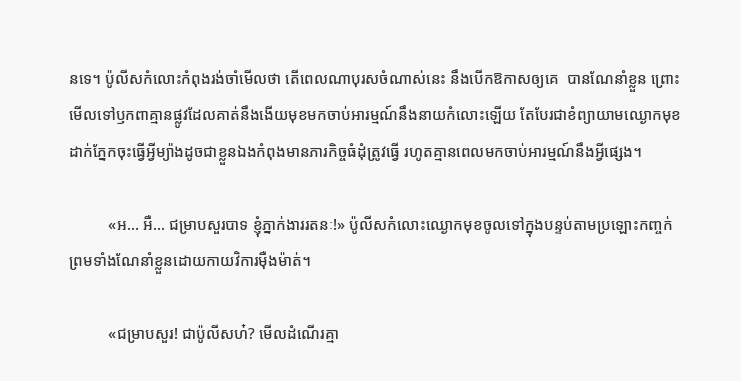នទេ។ ប៉ូលីសកំលោះកំពុងរង់ចាំមើលថា តើពេលណាបុរសចំណាស់នេះ នឹងបើកឱកាសឲ្យគេ  បានណែនាំខ្លួន ព្រោះមើលទៅឫកពាគ្មានផ្លូវដែលគាត់នឹងងើយមុខមកចាប់អារម្មណ៍នឹងនាយកំលោះឡើយ តែបែរជាខំព្យាយាមឈ្ងោកមុខដាក់ភ្នែកចុះធ្វើអ្វីម្យ៉ាងដូចជាខ្លួនឯងកំពុងមានភារកិច្ចធំដុំត្រូវធ្វើ រហូតគ្មានពេលមកចាប់អារម្មណ៍នឹងអ្វីផ្សេង។

          «អ… អឺ… ជម្រាបសួរបាទ ខ្ញុំភ្នាក់ងាររតនៈ!» ប៉ូលីសកំលោះឈ្ងោកមុខចូលទៅក្នុងបន្ទប់តាមប្រឡោះកញ្ចក់ ព្រមទាំងណែនាំខ្លួនដោយកាយវិការម៉ឺងម៉ាត់។

          «ជម្រាបសួរ! ជាប៉ូលីសហ៎? មើលដំណើរគ្មា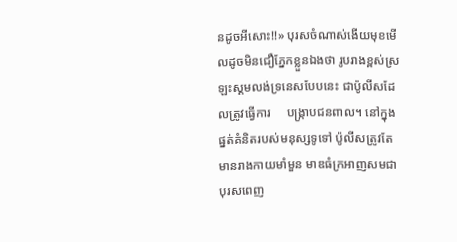នដូចអីសោះ!!» បុរសចំណាស់ងើយមុខមើលដូចមិនជឿភ្នែកខ្លួនឯងថា រូបរាងខ្ពស់ស្រឡះស្គមលង់ទ្រនេសបែបនេះ ជាប៉ូលីសដែលត្រូវធ្វើការ     បង្ក្រាបជនពាល។ នៅក្នុងផ្នត់គំនិតរបស់មនុស្សទូទៅ ប៉ូលីសត្រូវតែមានរាងកាយមាំមួន មាឌធំក្រអាញសមជាបុរសពេញ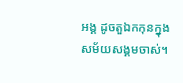អង្គ ដូចតួឯកកុនក្នុងសម័យសង្គមចាស់។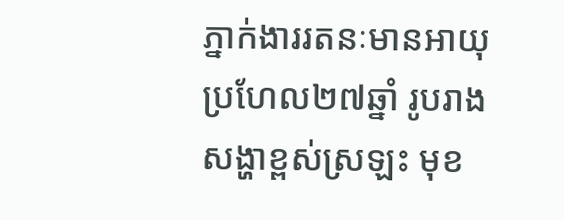ភ្នាក់ងាររតនៈមានអាយុប្រហែល២៧ឆ្នាំ រូបរាងសង្ហាខ្ពស់ស្រឡះ មុខ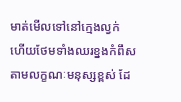មាត់មើលទៅនៅក្មេងល្វក់ ហើយថែមទាំងឈរខ្នងកំពឹសតាមលក្ខណៈមនុស្សខ្ពស់ ដែ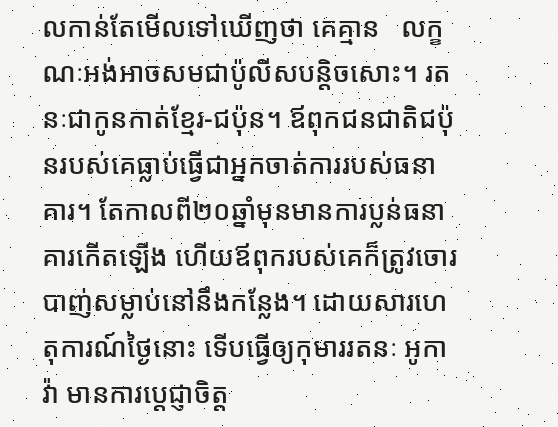លកាន់តែមើលទៅឃើញថា គេគ្មាន   លក្ខណៈអង់អាចសមជាប៉ូលីសបន្តិចសោះ។ រតនៈជាកូនកាត់ខ្មែរ-ជប៉ុន។ ឪពុកជនជាតិជប៉ុនរបស់គេធ្លាប់ធ្វើជាអ្នកចាត់ការរបស់ធនាគារ។ តែកាលពី២០ឆ្នាំមុនមានការប្លន់ធនាគារកើតឡើង ហើយឪពុករបស់គេក៏ត្រូវចោរបាញ់សម្លាប់នៅនឹងកន្លែង។ ដោយសារហេតុការណ៍ថ្ងៃនោះ ទើបធ្វើឲ្យកុមាររតនៈ អូកាវ៉ា មានការប្តេជ្ញាចិត្ត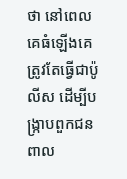ថា នៅពេលគេធំឡើងគេត្រូវតែធ្វើជាប៉ូលីស ដើម្បីបង្ក្រាបពួកជនពាល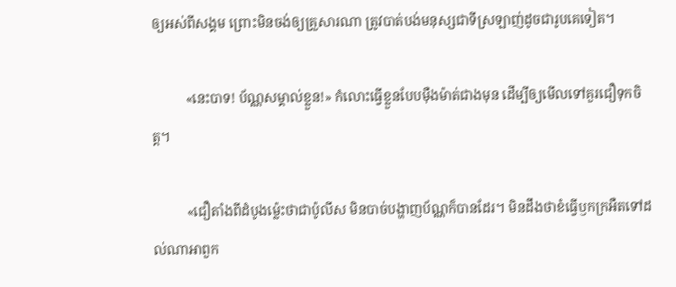ឲ្យអស់ពីសង្គម ព្រោះមិនចង់ឲ្យគ្រួសារណា ត្រូវបាត់បង់មនុស្សជាទីស្រឡាញ់ដូចជារូបគេទៀត។

          «នេះបាទ! ប័ណ្ណសម្គាល់ខ្លួន!» កំលោះធ្វើខ្លួនបែបម៉ឺងម៉ាត់ជាងមុន ដើម្បីឲ្យមើលទៅគួរជឿទុកចិត្ត។

          «ជឿតាំងពីដំបូងម្ល៉េះថាជាប៉ូលីស មិនបាច់បង្ហាញប័ណ្ណក៏បានដែរ។ មិនដឹងថាខំធ្វើឫកក្រអឺតទៅដល់ណាអាពួក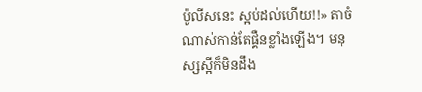ប៉ូលីសនេះ ស្អប់ដល់ហើយ!!» តាចំណាស់កាន់តែផ្គឺនខ្លាំងឡើង។ មនុស្សស្អីក៏មិនដឹង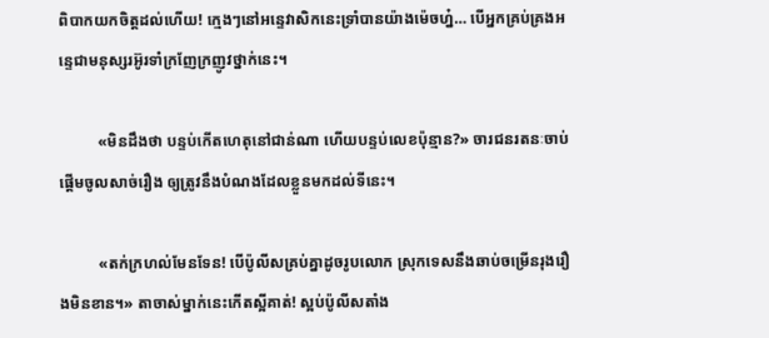ពិបាកយកចិត្តដល់ហើយ! ក្មេងៗនៅអន្ទេវាសិកនេះទ្រាំបានយ៉ាងម៉េចហ្ន៎… បើអ្នកគ្រប់គ្រងអន្ទេជាមនុស្សរអ៊ូរទាំក្រញែក្រញូវថ្នាក់នេះ។

          «មិនដឹងថា បន្ទប់កើតហេតុនៅជាន់ណា ហើយបន្ទប់លេខប៉ុន្មាន?» ចារជនរតនៈចាប់ផ្តើមចូលសាច់រឿង ឲ្យត្រូវនឹងបំណងដែលខ្លួនមកដល់ទីនេះ។

          «តក់ក្រហល់មែនទែន! បើប៉ូលីសគ្រប់គ្នាដូចរូបលោក ស្រុកទេសនឹងឆាប់ចម្រើនរុងរឿងមិនខាន។» តាចាស់ម្នាក់នេះកើតស្អីគាត់! ស្អប់ប៉ូលីសតាំង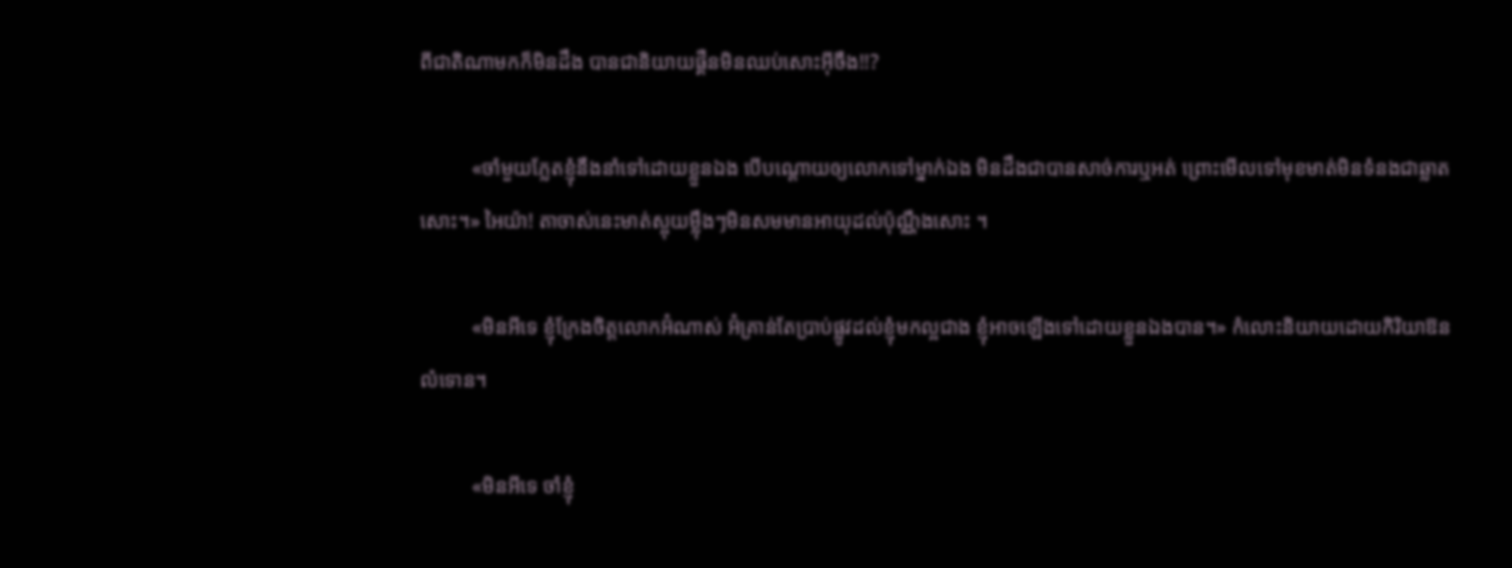ពីជាតិណាមកក៏មិនដឹង បានជានិយាយផ្គឺនមិនឈប់សោះអ៊ីចឹង!!?

          «ចាំមួយភ្លែតខ្ញុំនឹងនាំទៅដោយខ្លួនឯង បើបណ្តោយឲ្យលោកទៅម្នាក់ឯង មិនដឹងជាបានសាច់ការឬអត់ ព្រោះមើលទៅមុខមាត់មិនទំនងជាឆ្លាតសោះ។» អៃយ៉ា! តាចាស់នេះមាត់ស្អុយម្ល៉ឹងៗមិនសមមានអាយុដល់ប៉ុណ្ណឹងសោះ ។

          «មិនអីទេ ខ្ញុំក្រែងចិត្តលោកអ៊ំណាស់ អ៊ំគ្រាន់តែប្រាប់ផ្លូវដល់ខ្ញុំមកល្អជាង ខ្ញុំអាចឡើងទៅដោយខ្លួនឯងបាន។» កំលោះនិយាយដោយកិរិយាឱនលំទោន។

          «មិនអីទេ ចាំខ្ញុំ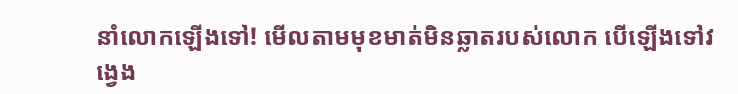នាំលោកឡើងទៅ! មើលតាមមុខមាត់មិនឆ្លាតរបស់លោក បើឡើងទៅវង្វេង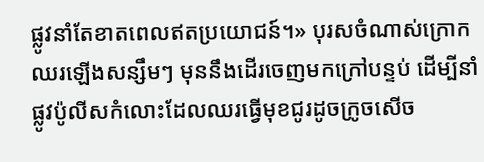ផ្លូវនាំតែខាតពេលឥតប្រយោជន៍។» បុរសចំណាស់ក្រោកឈរឡើងសន្សឹមៗ មុននឹងដើរចេញមកក្រៅបន្ទប់ ដើម្បីនាំផ្លូវប៉ូលីសកំលោះដែលឈរធ្វើមុខជូរដូចក្រូចសើច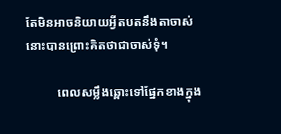តែមិនអាចនិយាយអ្វីតបតនឹងតាចាស់នោះបានព្រោះគិតថាជាចាស់ទុំ។

          ពេលសម្លឹងឆ្ពោះទៅផ្នែកខាងក្នុង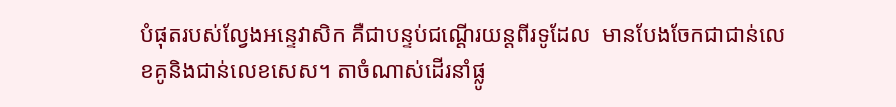បំផុតរបស់ល្វែងអន្ទេវាសិក គឺជាបន្ទប់ជណ្តើរយន្តពីរទូដែល  មានបែងចែកជាជាន់លេខគូនិងជាន់លេខសេស។ តាចំណាស់ដើរនាំផ្លូ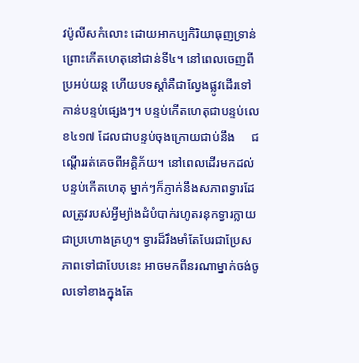វប៉ូលីសកំលោះ ដោយអាកប្បកិរិយាធុញទ្រាន់ ព្រោះកើតហេតុនៅជាន់ទី៤។ នៅពេលចេញពីប្រអប់យន្ត ហើយបទស្តាំគឺជាល្វែងផ្លូវដើរទៅកាន់បន្ទប់ផ្សេងៗ។ បន្ទប់កើតហេតុជាបន្ទប់លេខ៤១៧ ដែលជាបន្ទប់ចុងក្រោយជាប់នឹង     ជណ្តើររត់គេចពីអគ្គិភ័យ។ នៅពេលដើរមកដល់បន្ទប់កើតហេតុ ម្នាក់ៗក៏ភ្ញាក់នឹងសភាពទ្វារដែលត្រូវរបស់អ្វីម្យ៉ាងដំបំបាក់រហូតរនុកទ្វារក្លាយជាប្រហោងគ្រហូ។ ទ្វារដ៏រឹងមាំតែបែរជាប្រែសភាពទៅជាបែបនេះ អាចមកពីនរណាម្នាក់ចង់ចូលទៅខាងក្នុងតែ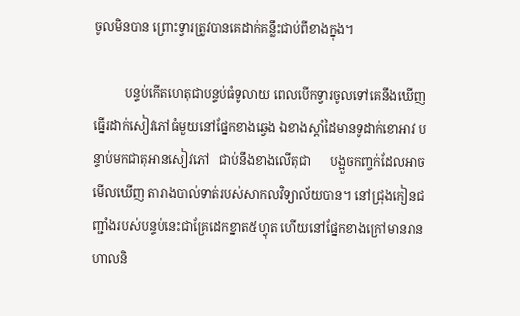ចូលមិនបាន ព្រោះទ្វារត្រូវបានគេដាក់គន្លឹះជាប់ពីខាងក្នុង។

          បន្ទប់កើតហេតុជាបន្ទប់ធំទូលាយ ពេលបើកទ្វារចូលទៅគេនឹងឃើញធ្នើរដាក់សៀវភៅធំមួយនៅផ្នែកខាងឆ្វេង ឯខាងស្តាំដៃមានទូដាក់ខោអាវ បន្ទាប់មកជាតុអានសៀវភៅ   ជាប់នឹងខាងលើតុជា      បង្អួចកញ្ចក់ដែលអាចមើលឃើញ តារាងបាល់ទាត់របស់សាកលវិទ្យាល័យបាន។ នៅជ្រុងកៀនជញ្ជាំងរបស់បន្ទប់នេះជាគ្រែដេកខ្នាត៥ហ្វុត ហើយនៅផ្នែកខាងក្រៅមានរានហាលនិ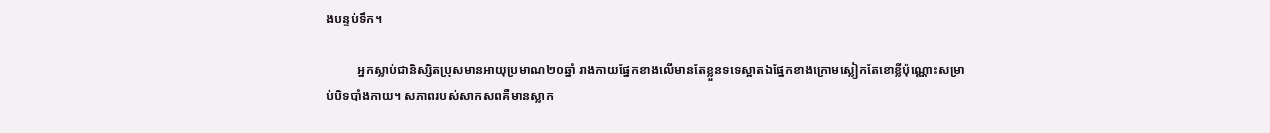ងបន្ទប់ទឹក។

          អ្នកស្លាប់ជានិស្សិតប្រុសមានអាយុប្រមាណ២០ឆ្នាំ រាងកាយផ្នែកខាងលើមានតែខ្លួនទទេស្អាតឯផ្នែកខាងក្រោមស្លៀកតែខោខ្លីប៉ុណ្ណោះសម្រាប់បិទបាំងកាយ។ សភាពរបស់សាកសពគឺមានស្លាក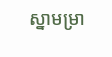ស្នាមម្រា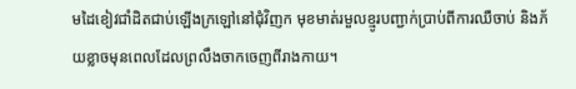មដៃខៀវជាំដិតជាប់ឡើងក្រឡៅនៅជុំវិញក មុខមាត់រមួលខ្មូរបញ្ជាក់ប្រាប់ពីការឈឺចាប់ និងភ័យខ្លាចមុនពេលដែលព្រលឹងចាកចេញពីរាងកាយ។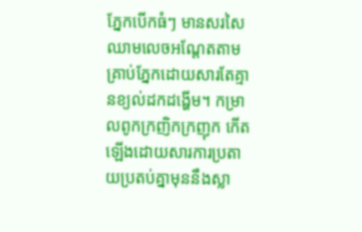ភ្នែកបើកធំៗ មានសរសៃឈាមលេចអណ្តែតតាមគ្រាប់ភ្នែកដោយសារតែគ្មានខ្យល់ដកដង្ហើម។ កម្រាលពូកក្រញិកក្រញុក កើតឡើងដោយសារការប្រតាយប្រតប់គ្នាមុននឹងស្លា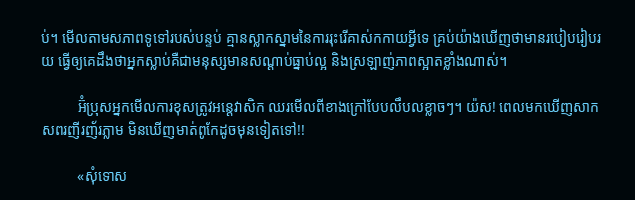ប់។ មើលតាមសភាពទូទៅរបស់បន្ទប់ គ្មានស្លាកស្នាមនៃការរុះរើគាស់កកាយអ្វីទេ គ្រប់យ៉ាងឃើញថាមានរបៀបរៀបរយ ធ្វើឲ្យគេដឹងថាអ្នកស្លាប់គឺជាមនុស្សមានសណ្តាប់ធ្នាប់ល្អ និងស្រឡាញ់ភាពស្អាតខ្លាំងណាស់។

          អ៊ំប្រុសអ្នកមើលការខុសត្រូវអន្តេវាសិក ឈរមើលពីខាងក្រៅបែបលឹបលខ្លាចៗ។ យ៉ស! ពេលមកឃើញសាកសពរញីរញ័រភ្លាម មិនឃើញមាត់ពូកែដូចមុនទៀតទៅ!!

          «សុំទោស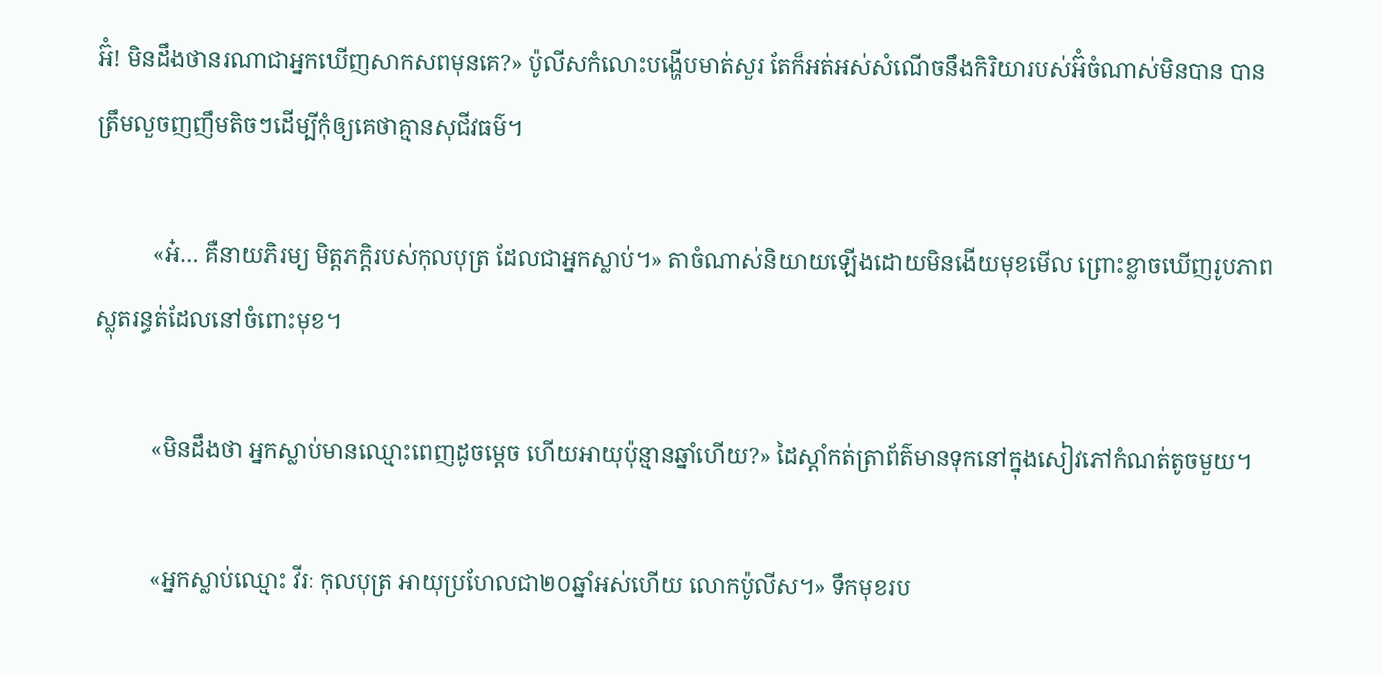អ៊ំ! មិនដឹងថានរណាជាអ្នកឃើញសាកសពមុនគេ?» ប៉ូលីសកំលោះបង្ហើបមាត់សួរ តែក៏អត់អស់សំណើចនឹងកិរិយារបស់អ៊ំចំណាស់មិនបាន បានត្រឹមលួចញញឹមតិចៗដើម្បីកុំឲ្យគេថាគ្មានសុជីវធម៌។

          «អ៎… គឺនាយភិរម្យ មិត្តភក្តិរបស់កុលបុត្រ ដែលជាអ្នកស្លាប់។» តាចំណាស់និយាយឡើងដោយមិនងើយមុខមើល ព្រោះខ្លាចឃើញរូបភាពស្លុតរន្ធត់ដែលនៅចំពោះមុខ។

          «មិនដឹងថា អ្នកស្លាប់មានឈ្មោះពេញដូចម្តេច ហើយអាយុប៉ុន្មានឆ្នាំហើយ?» ដៃស្តាំកត់ត្រាព័ត៌មានទុកនៅក្នុងសៀវភៅកំណត់តូចមួយ។

          «អ្នកស្លាប់ឈ្មោះ វីរៈ កុលបុត្រ អាយុប្រហែលជា២០ឆ្នាំអស់ហើយ លោកប៉ូលីស។» ទឹកមុខរប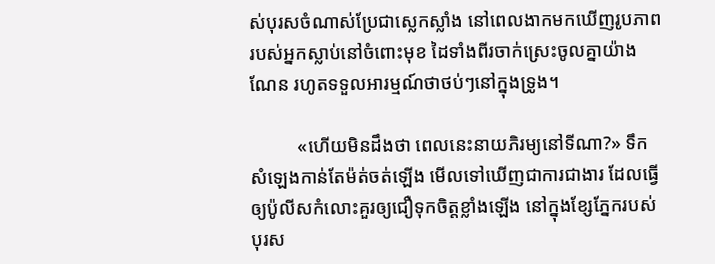ស់បុរសចំណាស់ប្រែជាស្លេកស្លាំង នៅពេលងាកមកឃើញរូបភាពរបស់អ្នកស្លាប់នៅចំពោះមុខ ដៃទាំងពីរចាក់ស្រេះចូលគ្នាយ៉ាងណែន រហូតទទួលអារម្មណ៍ថាថប់ៗនៅក្នុងទ្រូង។

          «ហើយមិនដឹងថា ពេលនេះនាយភិរម្យនៅទីណា?» ទឹកសំឡេងកាន់តែម៉ត់ចត់ឡើង មើលទៅឃើញជាការជាងារ ដែលធ្វើឲ្យប៉ូលីសកំលោះគួរឲ្យជឿទុកចិត្តខ្លាំងឡើង នៅក្នុងខ្សែភ្នែករបស់បុរស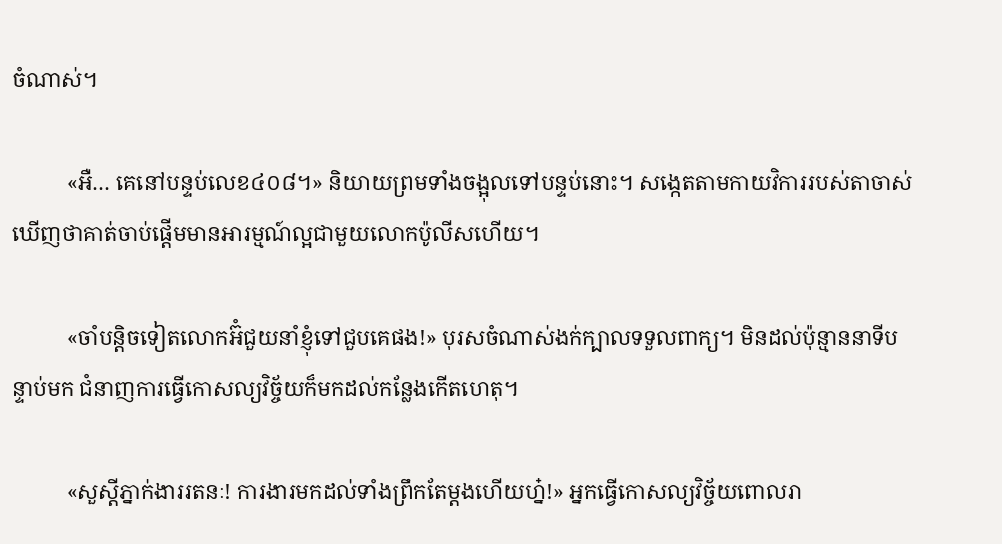ចំណាស់។

          «អឺ… គេនៅបន្ទប់លេខ៤០៨។» និយាយព្រមទាំងចង្អុលទៅបន្ទប់នោះ។ សង្កេតតាមកាយវិការរបស់តាចាស់ ឃើញថាគាត់ចាប់ផ្តើមមានអារម្មណ៍ល្អជាមួយលោកប៉ូលីសហើយ។

          «ចាំបន្តិចទៀតលោកអ៊ំជួយនាំខ្ញុំទៅជួបគេផង!» បុរសចំណាស់ងក់ក្បាលទទួលពាក្យ។ មិនដល់ប៉ុន្មាននាទីបន្ទាប់មក ជំនាញការធ្វើកោសល្យវិច្ច័យក៏មកដល់កន្លែងកើតហេតុ។

          «សួស្តីភ្នាក់ងាររតនៈ! ការងារមកដល់ទាំងព្រឹកតែម្តងហើយហ្ន៎!» អ្នកធ្វើកោសល្យវិច្ច័យពោលរា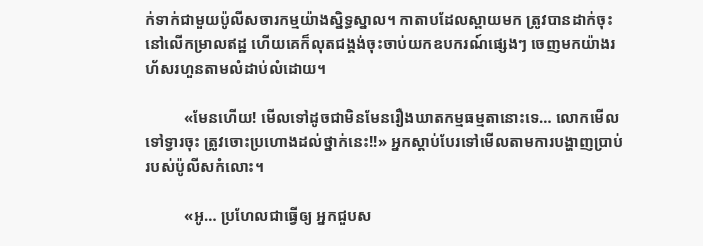ក់ទាក់ជាមួយប៉ូលីសចារកម្មយ៉ាងស្និទ្ធស្នាល។ កាតាបដែលស្ពាយមក ត្រូវបានដាក់ចុះនៅលើកម្រាលឥដ្ឋ ហើយគេក៏លុតជង្គង់ចុះចាប់យកឧបករណ៍ផ្សេងៗ ចេញមកយ៉ាងរហ័សរហួនតាមលំដាប់លំដោយ។

          «មែនហើយ! មើលទៅដូចជាមិនមែនរឿងឃាតកម្មធម្មតានោះទេ… លោកមើលទៅទ្វារចុះ ត្រូវចោះប្រហោងដល់ថ្នាក់នេះ!!» អ្នកស្តាប់បែរទៅមើលតាមការបង្ហាញប្រាប់របស់ប៉ូលីសកំលោះ។

          «អូ… ប្រហែលជាធ្វើឲ្យ អ្នកជួបស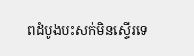ពដំបូងបះសក់មិនស្ទើរទេ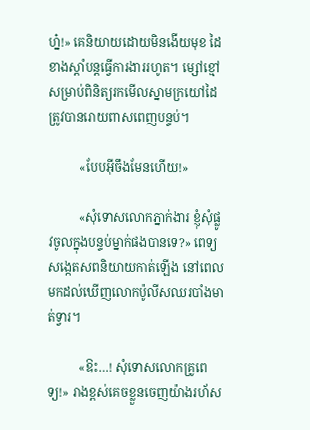ហ្ន៎!» គេនិយាយដោយមិនងើយមុខ ដៃខាងស្តាំបន្តធ្វើការងាររហូត។ ម្សៅខ្មៅសម្រាប់ពិនិត្យរកមើលស្នាមក្រយៅដៃ ត្រូវបានរោយពាសពេញបន្ទប់។

          «បែបអ៊ីចឹងមែនហើយ!»

          «សុំទោសលោកភ្នាក់ងារ ខ្ញុំសុំផ្លូវចូលក្នុងបន្ទប់ម្នាក់ផងបានទេ?» ពេទ្យសង្កេតសពនិយាយកាត់ឡើង នៅពេលមកដល់ឃើញលោកប៉ូលីសឈរបាំងមាត់ទ្វារ។

          «ឱះ…! សុំទោសលោកគ្រូពេទ្យ!» រាងខ្ពស់គេចខ្លួនចេញយ៉ាងរហ័ស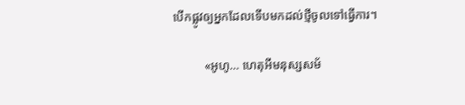បើកផ្លូវឲ្យអ្នកដែលទើបមកដល់ថ្មីចូលទៅធ្វើការ។

          «អូហូ… ហេតុអីមនុស្សសម័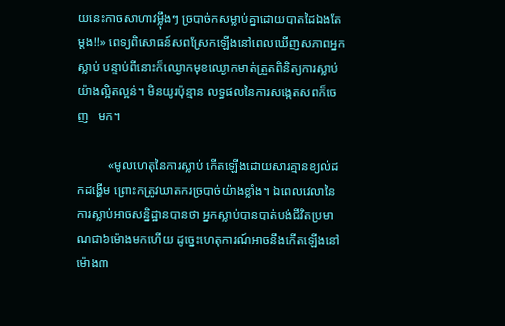យនេះកាចសាហាវម្ល៉ឹងៗ ច្របាច់កសម្លាប់គ្នាដោយបាតដៃឯងតែម្តង!!» ពេទ្យពិសោធន៍សពស្រែកឡើងនៅពេលឃើញសភាពអ្នកស្លាប់ បន្ទាប់ពីនោះក៏ឈ្ងោកមុខឈ្ងោកមាត់ត្រួតពិនិត្យការស្លាប់យ៉ាងល្អិតល្អន់។ មិនយូរប៉ុន្មាន លទ្ធផលនៃការសង្កេតសពក៏ចេញ   មក។

          «មូលហេតុនៃការស្លាប់ កើតឡើងដោយសារគ្មានខ្យល់ដកដង្ហើម ព្រោះកត្រូវឃាតករច្របាច់យ៉ាងខ្លាំង។ ឯពេលវេលានៃការស្លាប់អាចសន្និដ្ឋានបានថា អ្នកស្លាប់បានបាត់បង់ជីវិតប្រមាណជា៦ម៉ោងមកហើយ ដូច្នេះហេតុការណ៍អាចនឹងកើតឡើងនៅម៉ោង៣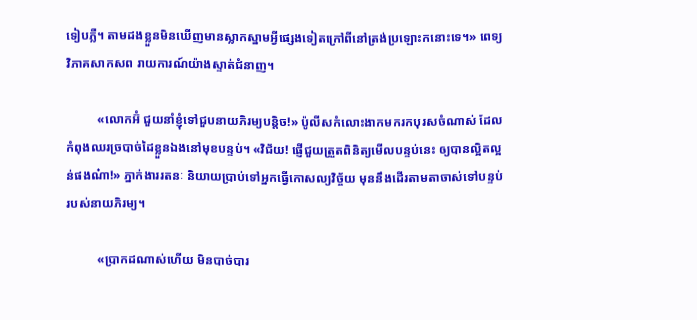ទៀបភ្លឺ។ តាមដងខ្លួនមិនឃើញមានស្លាកស្នាមអ្វីផ្សេងទៀតក្រៅពីនៅត្រង់ប្រឡោះកនោះទេ។» ពេទ្យវិភាគសាកសព រាយការណ៍យ៉ាងស្ទាត់ជំនាញ។

          «លោកអ៊ំ ជួយនាំខ្ញុំទៅជួបនាយភិរម្យបន្តិច!» ប៉ូលីសកំលោះងាកមករកបុរសចំណាស់ ដែលកំពុងឈរច្របាច់ដៃខ្លួនឯងនៅមុខបន្ទប់។ «វិជ័យ! ផ្ញើជួយត្រួតពិនិត្យមើលបន្ទប់នេះ ឲ្យបានល្អិតល្អន់ផងណ៎ា!» ភ្នាក់ងាររតនៈ និយាយប្រាប់ទៅអ្នកធ្វើកោសល្យវិច្ច័យ មុននឹងដើរតាមតាចាស់ទៅបន្ទប់របស់នាយភិរម្យ។

          «ប្រាកដណាស់ហើយ មិនបាច់បារ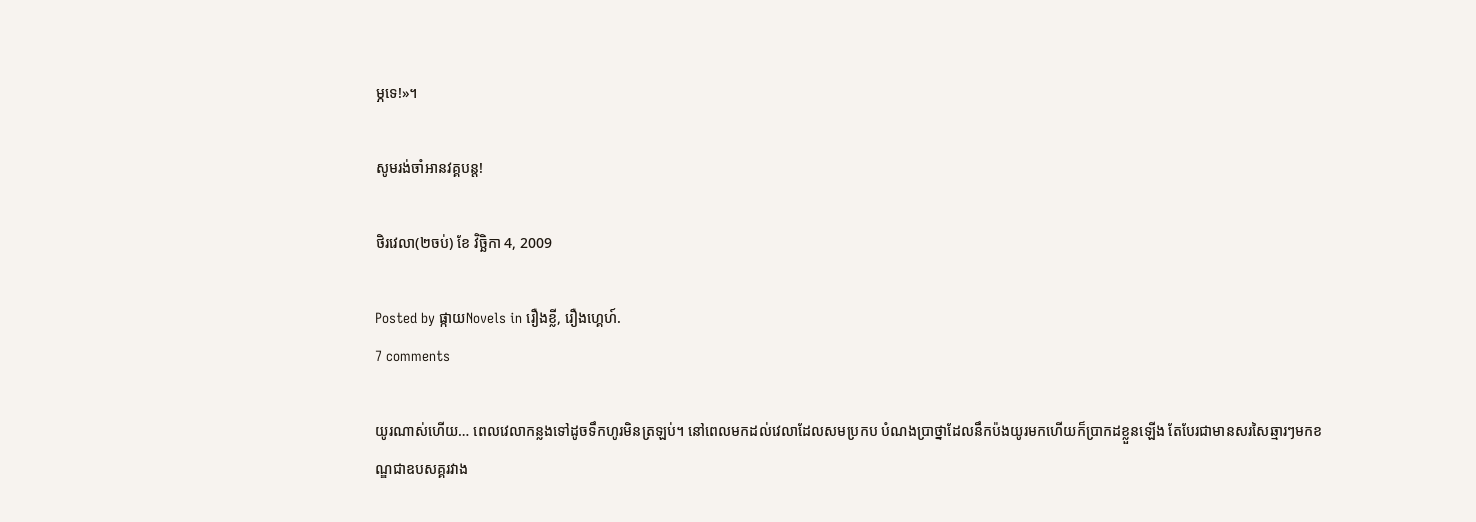ម្ភទេ!»។

សូមរង់ចាំអានវគ្គបន្ត!

ថិរវេលា(២ចប់) ខែ វិច្ឆិកា 4, 2009

Posted by ផ្កាយNovels in រឿងខ្លី, រឿងហ្គេហ៍.
7 comments

យូរណាស់ហើយ… ពេលវេលាកន្លងទៅដូចទឹកហូរមិនត្រឡប់។ នៅពេលមកដល់វេលាដែលសមប្រកប បំណងប្រាថ្នាដែលនឹកប៉ងយូរមកហើយក៏ប្រាកដខ្លួនឡើង តែបែរជាមានសរសៃឆ្មារៗមកខណ្ឌជាឧបសគ្គរវាង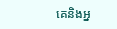គេនិងអ្ន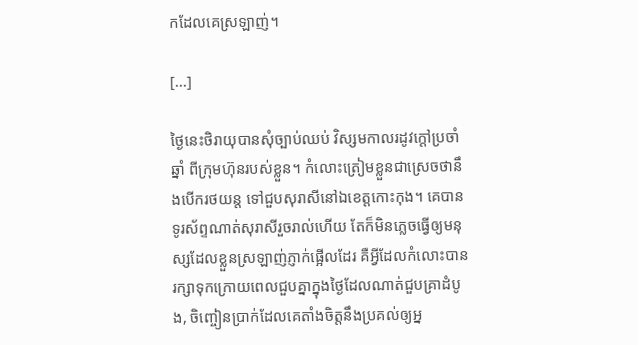កដែលគេស្រឡាញ់។

[...]

ថ្ងៃនេះថិរាយុបានសុំច្បាប់ឈប់ វិស្សមកាលរដូវក្តៅប្រចាំឆ្នាំ ពីក្រុមហ៊ុនរបស់ខ្លួន។ កំលោះត្រៀមខ្លួនជាស្រេចថានឹងបើករថយន្ត ទៅជួបសុរាសីនៅឯខេត្តកោះកុង។ គេបានទូរស័ព្ទណាត់សុរាសីរួចរាល់ហើយ តែក៏មិនភ្លេចធ្វើឲ្យមនុស្សដែលខ្លួនស្រឡាញ់ភ្ញាក់ផ្អើលដែរ គឺអ្វីដែលកំលោះបានរក្សាទុកក្រោយពេលជួបគ្នាក្នុងថ្ងៃដែលណាត់ជួបគ្រាដំបូង, ចិញ្ចៀនប្រាក់ដែលគេតាំងចិត្តនឹងប្រគល់ឲ្យអ្ន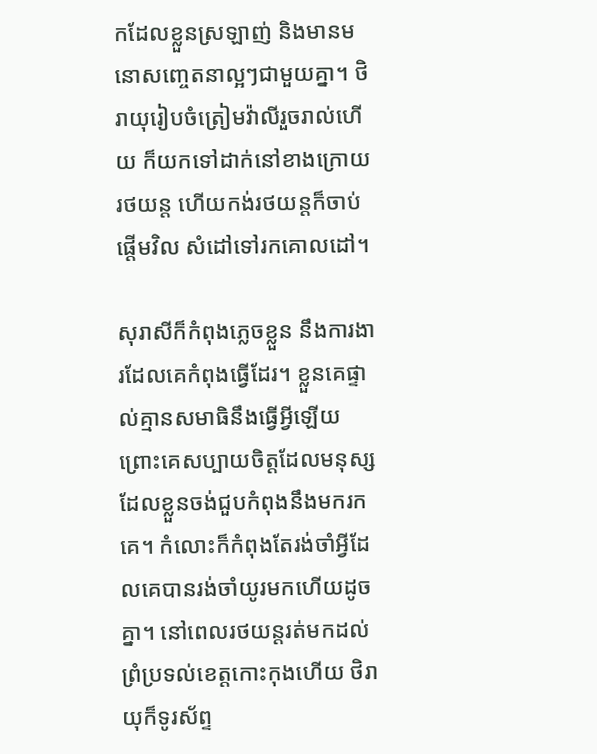កដែលខ្លួនស្រឡាញ់ និងមានមនោសញ្ចេតនាល្អៗជាមួយគ្នា។ ថិរាយុរៀបចំត្រៀមវ៉ាលីរួចរាល់ហើយ ក៏យកទៅដាក់នៅខាងក្រោយរថយន្ត ហើយកង់រថយន្តក៏ចាប់ផ្តើមវិល សំដៅទៅរកគោលដៅ។

សុរាសីក៏កំពុងភ្លេចខ្លួន នឹងការងារដែលគេកំពុងធ្វើដែរ។ ខ្លួនគេផ្ទាល់គ្មានសមាធិនឹងធ្វើអ្វីឡើយ ព្រោះគេសប្បាយចិត្តដែលមនុស្ស ដែលខ្លួនចង់ជួបកំពុងនឹងមករកគេ។ កំលោះក៏កំពុងតែរង់ចាំអ្វីដែលគេបានរង់ចាំយូរមកហើយដូចគ្នា។ នៅពេលរថយន្តរត់មកដល់ ព្រំប្រទល់ខេត្តកោះកុងហើយ ថិរាយុក៏ទូរស័ព្ទ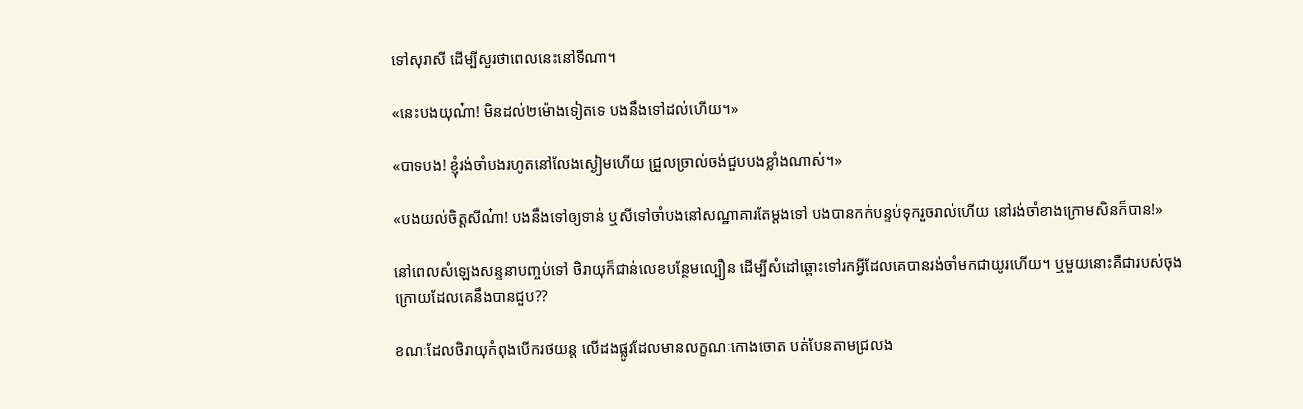ទៅសុរាសី ដើម្បីសួរថាពេលនេះនៅទីណា។

«នេះបងយុណ៎ា! មិនដល់២ម៉ោងទៀតទេ បងនឹងទៅដល់ហើយ។»

«បាទបង! ខ្ញុំរង់ចាំបងរហូតនៅលែងស្ងៀមហើយ ជ្រួលច្រាល់ចង់ជួបបងខ្លាំងណាស់។»

«បងយល់ចិត្តសីណ៎ា! បងនឹងទៅឲ្យទាន់ ឬសីទៅចាំបងនៅសណ្ឋាគារតែម្តងទៅ បងបានកក់បន្ទប់ទុករួចរាល់ហើយ នៅរង់ចាំខាងក្រោមសិនក៏បាន!»

នៅពេលសំឡេងសន្ទនាបញ្ចប់ទៅ ថិរាយុក៏ជាន់លេខបន្ថែមល្បឿន ដើម្បីសំដៅឆ្ពោះទៅរកអ្វីដែលគេបានរង់ចាំមកជាយូរហើយ។ ឬមួយនោះគឺជារបស់ចុងក្រោយដែលគេនឹងបានជួប??

ខណៈដែលថិរាយុកំពុងបើករថយន្ត លើដងផ្លូវដែលមានលក្ខណៈកោងចោត បត់បែនតាមជ្រលង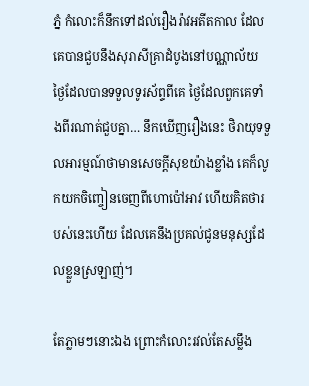ភ្នំ កំលោះក៏នឹកទៅដល់រឿងរ៉ាវអតីតកាល ដែលគេបានជួបនឹងសុរាសីគ្រាដំបូងនៅបណ្ណាល័យ ថ្ងៃដែលបានទទួលទូរស័ព្ទពីគេ ថ្ងៃដែលពួកគេទាំងពីរណាត់ជួបគ្នា… នឹកឃើញរឿងនេះ ថិរាយុទទួលអារម្មណ៍ថាមានសេចក្តីសុខយ៉ាងខ្លាំង គេក៏លូកយកចិញ្ចៀនចេញពីហោប៉ៅអាវ ហើយគិតថារបស់នេះហើយ ដែលគេនឹងប្រគល់ជូនមនុស្សដែលខ្លួនស្រឡាញ់។

តែភ្លាមៗនោះឯង ព្រោះកំលោះរវល់តែសម្លឹង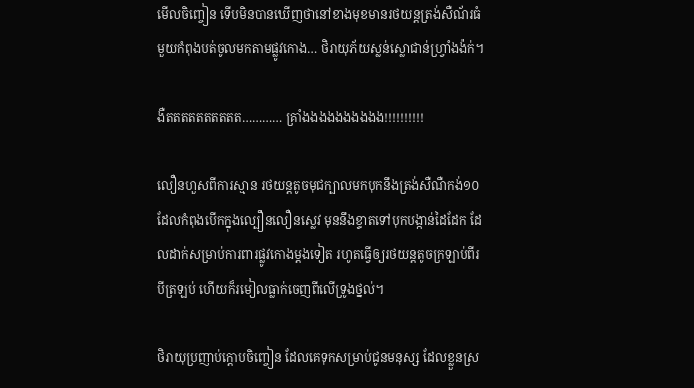មើលចិញ្ចៀន ទើបមិនបានឃើញថានៅខាងមុខមានរថយន្តត្រង់សឺណ័រធំមួយកំពុងបត់ចូលមកតាមផ្លូវកោង… ថិរាយុភ័យស្លន់ស្លោជាន់ហ្វ្រាំងង៉ក់។

ងឺតតតតតតតតតត………… គ្រាំងងងងងងងងងង!!!!!!!!!!

លឿនហួសពីការស្មាន រថយន្តតូចមុជក្បាលមកបុកនឹងត្រង់សឺណឺកង់១០ ដែលកំពុងបើកក្នុងល្បឿនលឿនស្លេវ មុននឹងខ្ទាតទៅបុកបង្កាន់ដៃដែក ដែលដាក់សម្រាប់ការពារផ្លូវកោងម្តងទៀត រហូតធ្វើឲ្យរថយន្តតូចក្រឡាប់ពីរបីត្រឡប់ ហើយក៏រមៀលធ្លាក់ចេញពីលើទ្រូងថ្នល់។

ថិរាយុប្រញាប់ក្តោបចិញ្ចៀន ដែលគេទុកសម្រាប់ជូនមនុស្ស ដែលខ្លួនស្រ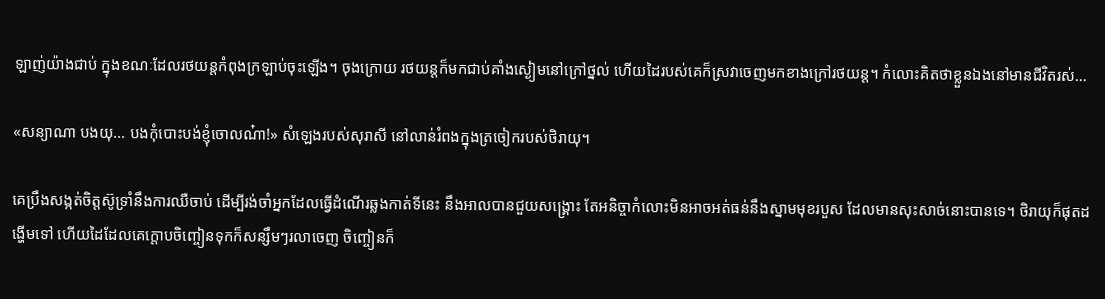ឡាញ់យ៉ាងជាប់ ក្នុងខណៈដែលរថយន្តកំពុងក្រឡាប់ចុះឡើង។ ចុងក្រោយ រថយន្តក៏មកជាប់គាំងស្ងៀមនៅក្រៅថ្នល់ ហើយដៃរបស់គេក៏ស្រវាចេញមកខាងក្រៅរថយន្ត។ កំលោះគិតថាខ្លួនឯងនៅមានជីវិតរស់…

«សន្យាណា បងយុ… បងកុំបោះបង់ខ្ញុំចោលណ៎ា!» សំឡេងរបស់សុរាសី នៅលាន់រំពងក្នុងត្រចៀករបស់ថិរាយុ។

គេប្រឹងសង្កត់ចិត្តស៊ូទ្រាំនឹងការឈឺចាប់ ដើម្បីរង់ចាំអ្នកដែលធ្វើដំណើរឆ្លងកាត់ទីនេះ នឹងអាលបានជួយសង្គ្រោះ តែអនិច្ចាកំលោះមិនអាចអត់ធន់នឹងស្នាមមុខរបួស ដែលមានសុះសាច់នោះបានទេ។ ថិរាយុក៏ផុតដង្ហើមទៅ ហើយដៃដែលគេក្តោបចិញ្ចៀនទុកក៏សន្សឹមៗរលាចេញ ចិញ្ចៀនក៏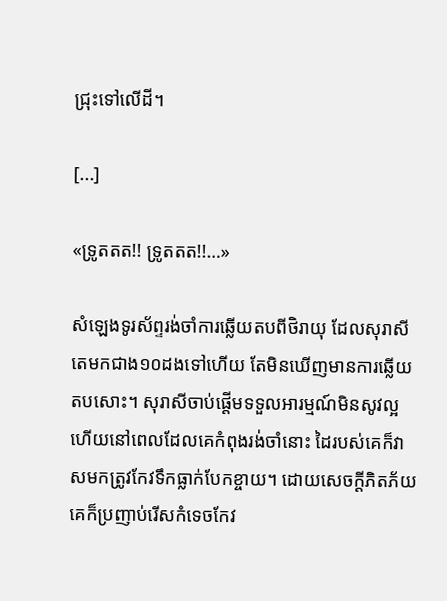ជ្រុះទៅលើដី។

[...]

«ទ្រូតតត!! ទ្រូតតត!!…»

សំឡេងទូរស័ព្ទរង់ចាំការឆ្លើយតបពីថិរាយុ ដែលសុរាសីតេមកជាង១០ដងទៅហើយ តែមិនឃើញមានការឆ្លើយតបសោះ។ សុរាសីចាប់ផ្តើមទទួលអារម្មណ៍មិនសូវល្អ ហើយនៅពេលដែលគេកំពុងរង់ចាំនោះ ដៃរបស់គេក៏វាសមកត្រូវកែវទឹកធ្លាក់បែកខ្ចាយ។ ដោយសេចក្តីភិតភ័យគេក៏ប្រញាប់រើសកំទេចកែវ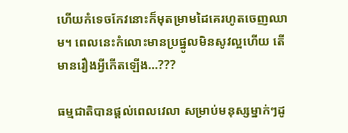ហើយកំទេចកែវនោះក៏មុតម្រាមដៃគេរហូតចេញឈាម។ ពេលនេះកំលោះមានប្រផ្នូលមិនសូវល្អហើយ តើមានរឿងអ្វីកើតឡើង…???

ធម្មជាតិបានផ្តល់ពេលវេលា សម្រាប់មនុស្សម្នាក់ៗដូ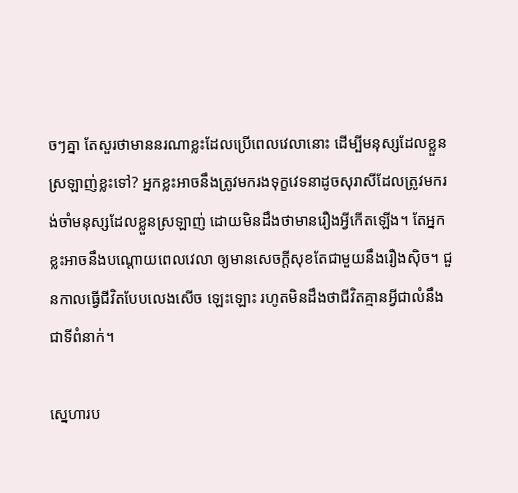ចៗគ្នា តែសួរថាមាននរណាខ្លះដែលប្រើពេលវេលានោះ ដើម្បីមនុស្សដែលខ្លួនស្រឡាញ់ខ្លះទៅ? អ្នកខ្លះអាចនឹងត្រូវមករងទុក្ខវេទនាដូចសុរាសីដែលត្រូវមករង់ចាំមនុស្សដែលខ្លួនស្រឡាញ់ ដោយមិនដឹងថាមានរឿងអ្វីកើតឡើង។ តែអ្នកខ្លះអាចនឹងបណ្តោយពេលវេលា ឲ្យមានសេចក្តីសុខតែជាមួយនឹងរឿងស៊ិច។ ជួនកាលធ្វើជីវិតបែបលេងសើច ឡេះឡោះ រហូតមិនដឹងថាជីវិតគ្មានអ្វីជាលំនឹង ជាទីពំនាក់។

ស្នេហារប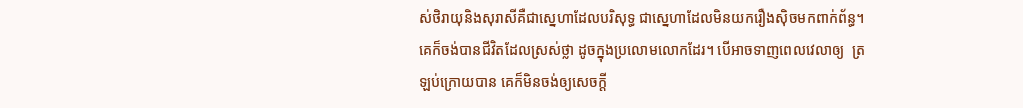ស់ថិរាយុនិងសុរាសីគឺជាស្នេហាដែលបរិសុទ្ធ ជាស្នេហាដែលមិនយករឿងស៊ិចមកពាក់ព័ន្ធ។ គេក៏ចង់បានជីវិតដែលស្រស់ថ្លា ដូចក្នុងប្រលោមលោកដែរ។ បើអាចទាញពេលវេលាឲ្យ  ត្រឡប់ក្រោយបាន គេក៏មិនចង់ឲ្យសេចក្តី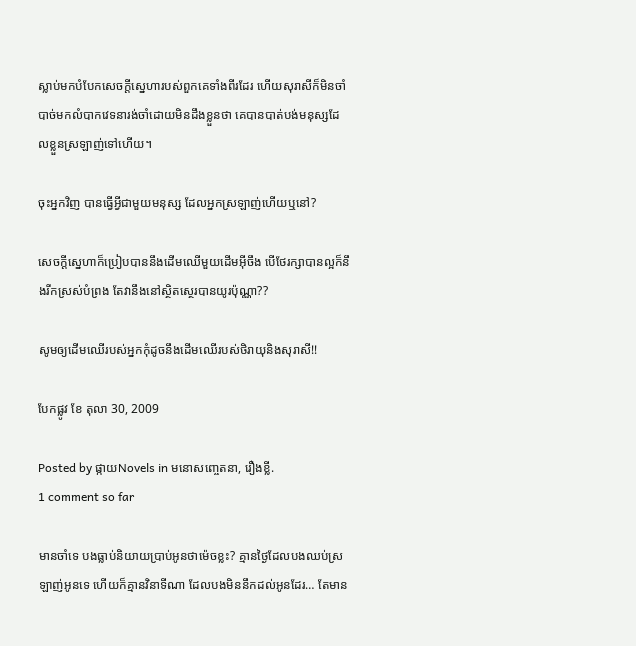ស្លាប់មកបំបែកសេចក្តីស្នេហារបស់ពួកគេទាំងពីរដែរ ហើយសុរាសីក៏មិនចាំបាច់មកលំបាកវេទនារង់ចាំដោយមិនដឹងខ្លួនថា គេបានបាត់បង់មនុស្សដែលខ្លួនស្រឡាញ់ទៅហើយ។

ចុះអ្នកវិញ បានធ្វើអ្វីជាមួយមនុស្ស ដែលអ្នកស្រឡាញ់ហើយឬនៅ?

សេចក្តីស្នេហាក៏ប្រៀបបាននឹងដើមឈើមួយដើមអ៊ីចឹង បើថែរក្សាបានល្អក៏នឹងរីកស្រស់បំព្រង តែវានឹងនៅស្ថិតស្ថេរបានយូរប៉ុណ្ណា??

សូមឲ្យដើមឈើរបស់អ្នកកុំដូចនឹងដើមឈើរបស់ថិរាយុនិងសុរាសី!!

បែកផ្លូវ ខែ តុលា 30, 2009

Posted by ផ្កាយNovels in មនោសញ្ចេតនា, រឿងខ្លី.
1 comment so far

មានចាំទេ បងធ្លាប់និយាយប្រាប់អូនថាម៉េចខ្លះ? គ្មានថ្ងៃដែលបងឈប់ស្រឡាញ់អូនទេ ហើយក៏គ្មានវិនាទីណា ដែលបងមិននឹកដល់អូនដែរ… តែមាន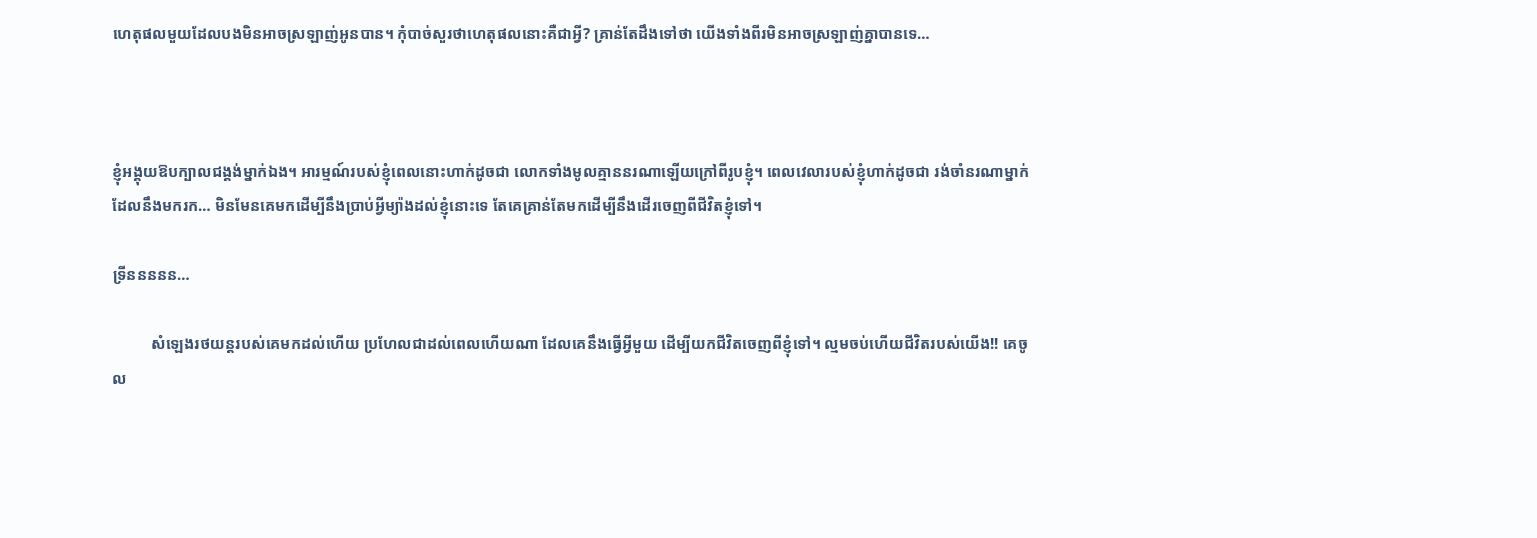ហេតុផលមួយដែលបងមិនអាចស្រឡាញ់អូនបាន។ កុំបាច់សួរថាហេតុផលនោះគឺជាអ្វី? គ្រាន់តែដឹងទៅថា យើងទាំងពីរមិនអាចស្រឡាញ់គ្នាបានទេ…



ខ្ញុំអង្គុយឱបក្បាលជង្គង់ម្នាក់ឯង។ អារម្មណ៍របស់ខ្ញុំពេលនោះហាក់ដូចជា លោកទាំងមូលគ្មាននរណាឡើយក្រៅពីរូបខ្ញុំ។ ពេលវេលារបស់ខ្ញុំហាក់ដូចជា រង់ចាំនរណាម្នាក់ដែលនឹងមករក… មិនមែនគេមកដើម្បីនឹងប្រាប់អ្វីម្យ៉ាងដល់ខ្ញុំនោះទេ តែគេគ្រាន់តែមកដើម្បីនឹងដើរចេញពីជីវិតខ្ញុំទៅ។

ទ្រីននននន…

          សំឡេងរថយន្តរបស់គេមកដល់ហើយ ប្រហែលជាដល់ពេលហើយណា ដែលគេនឹងធ្វើអ្វីមួយ ដើម្បីយកជីវិតចេញពីខ្ញុំទៅ។ ល្មមចប់ហើយជីវិតរបស់យើង!! គេចូល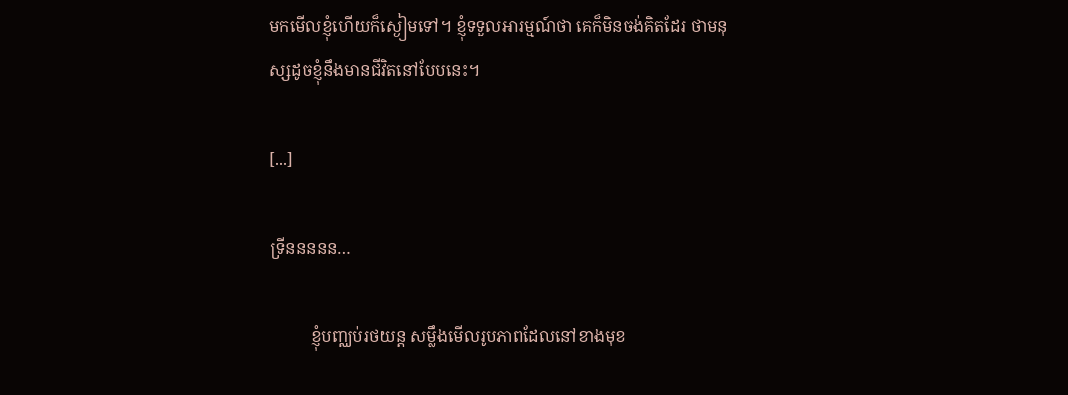មកមើលខ្ញុំហើយក៏ស្ងៀមទៅ។ ខ្ញុំទទួលអារម្មណ៍ថា គេក៏មិនចង់គិតដែរ ថាមនុស្សដូចខ្ញុំនឹងមានជីវិតនៅបែបនេះ។

[...]

ទ្រីននននន…

          ខ្ញុំបញ្ឈប់រថយន្ត សម្លឹងមើលរូបភាពដែលនៅខាងមុខ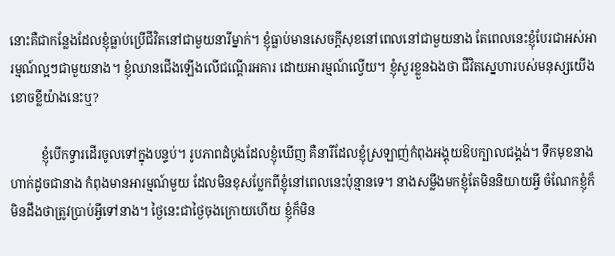នោះគឺជាកន្លែងដែលខ្ញុំធ្លាប់ប្រើជីវិតនៅជាមួយនារីម្នាក់។ ខ្ញុំធ្លាប់មានសេចក្តីសុខនៅពេលនៅជាមួយនាង តែពេលនេះខ្ញុំបែរជាអស់អារម្មណ៍ល្អៗជាមួយនាង។ ខ្ញុំឈានជើងឡើងលើជណ្តើរអគារ ដោយអារម្មណ៍ល្វើយ។ ខ្ញុំសួរខ្លួនឯងថា ជីវិតស្នេហារបស់មនុស្សយើងខោចខ្លីយ៉ាងនេះឬ?

          ខ្ញុំបើកទ្វារដើរចូលទៅក្នុងបន្ទប់។ រូបភាពដំបូងដែលខ្ញុំឃើញ គឺនារីដែលខ្ញុំស្រឡាញ់កំពុងអង្គុយឱបក្បាលជង្គង់។ ទឹកមុខនាងហាក់ដូចជានាង កំពុងមានអារម្មណ៍មួយ ដែលមិនខុសប្លែកពីខ្ញុំនៅពេលនេះប៉ុន្មានទេ។ នាងសម្លឹងមកខ្ញុំតែមិននិយាយអ្វី ចំណែកខ្ញុំក៏មិនដឹងថាត្រូវប្រាប់អ្វីទៅនាង។ ថ្ងៃនេះជាថ្ងៃចុងក្រោយហើយ ខ្ញុំក៏មិន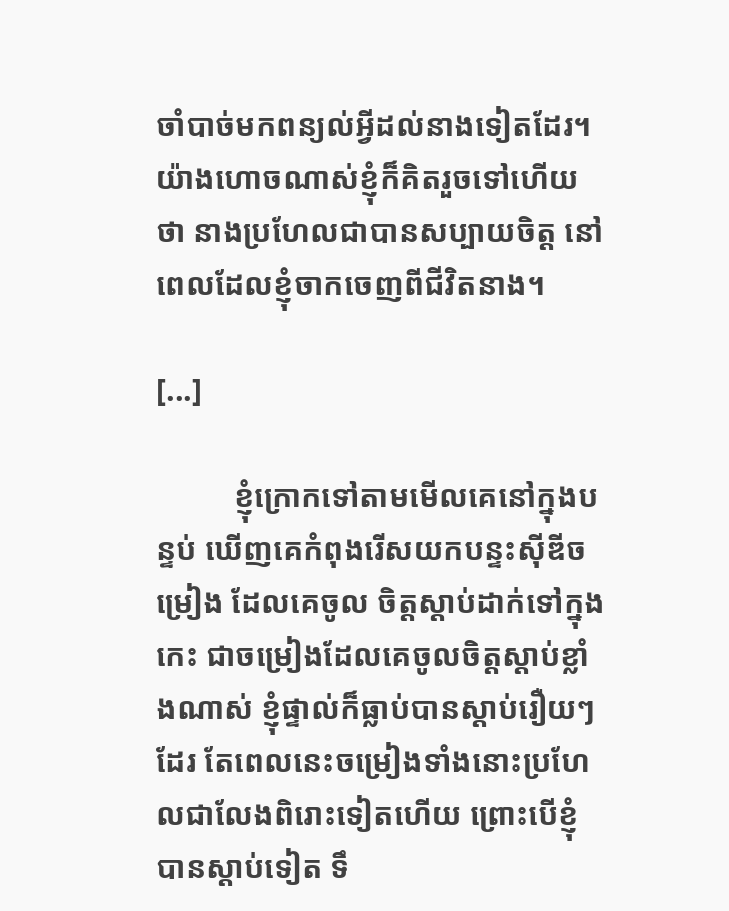ចាំបាច់មកពន្យល់អ្វីដល់នាងទៀតដែរ។ យ៉ាងហោចណាស់ខ្ញុំក៏គិតរួចទៅហើយថា នាងប្រហែលជាបានសប្បាយចិត្ត នៅពេលដែលខ្ញុំចាកចេញពីជីវិតនាង។

[...]

          ខ្ញុំក្រោកទៅតាមមើលគេនៅក្នុងបន្ទប់ ឃើញគេកំពុងរើសយកបន្ទះស៊ីឌីចម្រៀង ដែលគេចូល ចិត្តស្តាប់ដាក់ទៅក្នុងកេះ ជាចម្រៀងដែលគេចូលចិត្តស្តាប់ខ្លាំងណាស់ ខ្ញុំផ្ទាល់ក៏ធ្លាប់បានស្តាប់រឿយៗដែរ តែពេលនេះចម្រៀងទាំងនោះប្រហែលជាលែងពិរោះទៀតហើយ ព្រោះបើខ្ញុំបានស្តាប់ទៀត ទឹ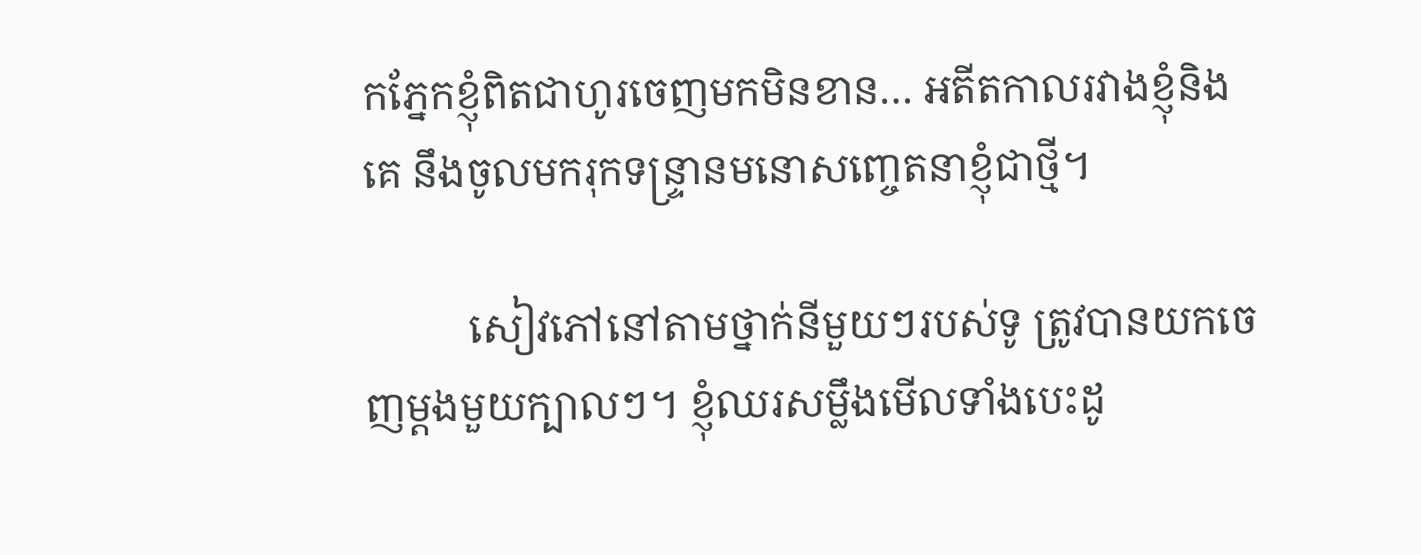កភ្នែកខ្ញុំពិតជាហូរចេញមកមិនខាន… អតីតកាលរវាងខ្ញុំនិងគេ នឹងចូលមករុកទន្ទ្រានមនោសញ្ចេតនាខ្ញុំជាថ្មី។

          សៀវភៅនៅតាមថ្នាក់នីមួយៗរបស់ទូ ត្រូវបានយកចេញម្តងមួយក្បាលៗ។ ខ្ញុំឈរសម្លឹងមើលទាំងបេះដូ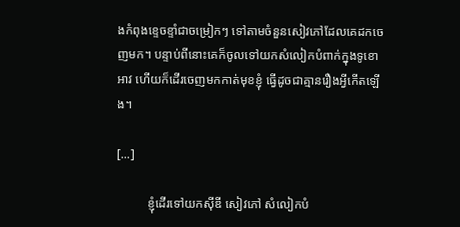ងកំពុងខ្ទេចខ្ទាំជាចម្រៀកៗ ទៅតាមចំនួនសៀវភៅដែលគេដកចេញមក។ បន្ទាប់ពីនោះគេក៏ចូលទៅយកសំលៀកបំពាក់ក្នុងទូខោអាវ ហើយក៏ដើរចេញមកកាត់មុខខ្ញុំ ធ្វើដូចជាគ្មានរឿងអ្វីកើតឡើង។

[...]

          ខ្ញុំដើរទៅយកស៊ីឌី សៀវភៅ សំលៀកបំ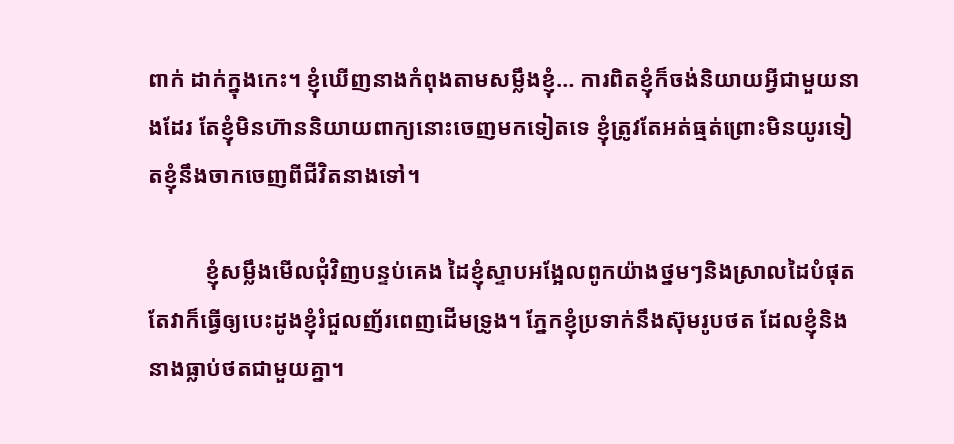ពាក់ ដាក់ក្នុងកេះ។ ខ្ញុំឃើញនាងកំពុងតាមសម្លឹងខ្ញុំ… ការពិតខ្ញុំក៏ចង់និយាយអ្វីជាមួយនាងដែរ តែខ្ញុំមិនហ៊ាននិយាយពាក្យនោះចេញមកទៀតទេ ខ្ញុំត្រូវតែអត់ធ្មត់ព្រោះមិនយូរទៀតខ្ញុំនឹងចាកចេញពីជីវិតនាងទៅ។

          ខ្ញុំសម្លឹងមើលជុំវិញបន្ទប់គេង ដៃខ្ញុំស្ទាបអង្អែលពូកយ៉ាងថ្នមៗនិងស្រាលដៃបំផុត តែវាក៏ធ្វើឲ្យបេះដូងខ្ញុំរំជួលញ័រពេញដើមទ្រូង។ ភ្នែកខ្ញុំប្រទាក់នឹងស៊ុមរូបថត ដែលខ្ញុំនិងនាងធ្លាប់ថតជាមួយគ្នា។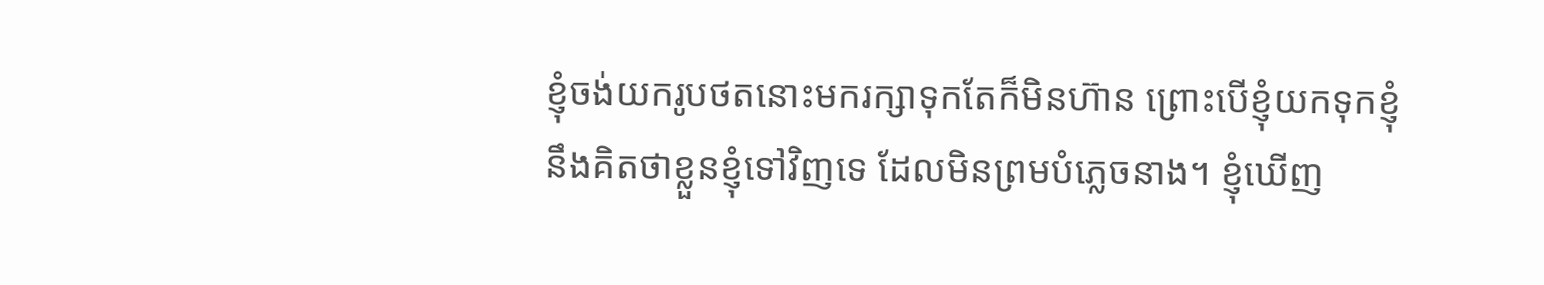ខ្ញុំចង់យករូបថតនោះមករក្សាទុកតែក៏មិនហ៊ាន ព្រោះបើខ្ញុំយកទុកខ្ញុំនឹងគិតថាខ្លួនខ្ញុំទៅវិញទេ ដែលមិនព្រមបំភ្លេចនាង។ ខ្ញុំឃើញ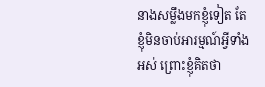នាងសម្លឹងមកខ្ញុំទៀត តែខ្ញុំមិនចាប់អារម្មណ៍អ្វីទាំងអស់ ព្រោះខ្ញុំគិតថា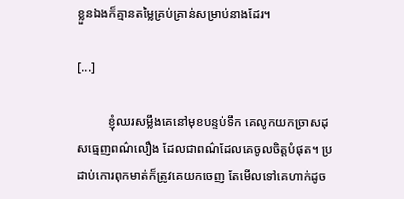ខ្លួនឯងក៏គ្មានតម្លៃគ្រប់គ្រាន់សម្រាប់នាងដែរ។

[...]

          ខ្ញុំឈរសម្លឹងគេនៅមុខបន្ទប់ទឹក គេលូកយកច្រាសដុសធ្មេញពណ៌លឿង ដែលជាពណ៌ដែលគេចូលចិត្តបំផុត។ ប្រដាប់កោរពុកមាត់ក៏ត្រូវគេយកចេញ តែមើលទៅគេហាក់ដូច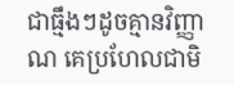ជាធ្មឹងៗដូចគ្មានវិញ្ញាណ គេប្រហែលជាមិ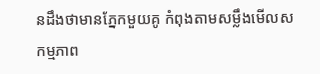នដឹងថាមានភ្នែកមួយគូ កំពុងតាមសម្លឹងមើលសកម្មភាព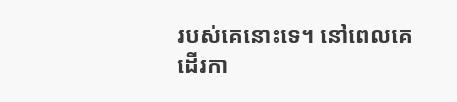របស់គេនោះទេ។ នៅពេលគេដើរកា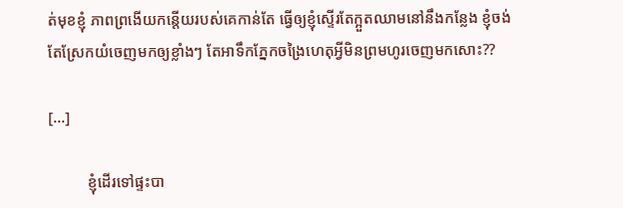ត់មុខខ្ញុំ ភាពព្រងើយកន្តើយរបស់គេកាន់តែ ធ្វើឲ្យខ្ញុំស្ទើរតែក្អួតឈាមនៅនឹងកន្លែង ខ្ញុំចង់តែស្រែកយំចេញមកឲ្យខ្លាំងៗ តែអាទឹកភ្នែកចង្រៃហេតុអ្វីមិនព្រមហូរចេញមកសោះ??

[...]

          ខ្ញុំដើរទៅផ្ទះបា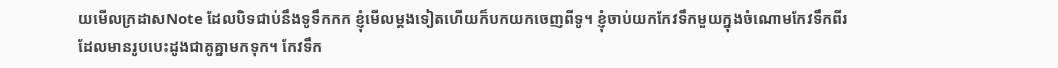យមើលក្រដាសNote ដែលបិទជាប់នឹងទូទឹកកក ខ្ញុំមើលម្តងទៀតហើយក៏បកយកចេញពីទូ។ ខ្ញុំចាប់យកកែវទឹកមួយក្នុងចំណោមកែវទឹកពីរ ដែលមានរូបបេះដូងជាគូគ្នាមកទុក។ កែវទឹក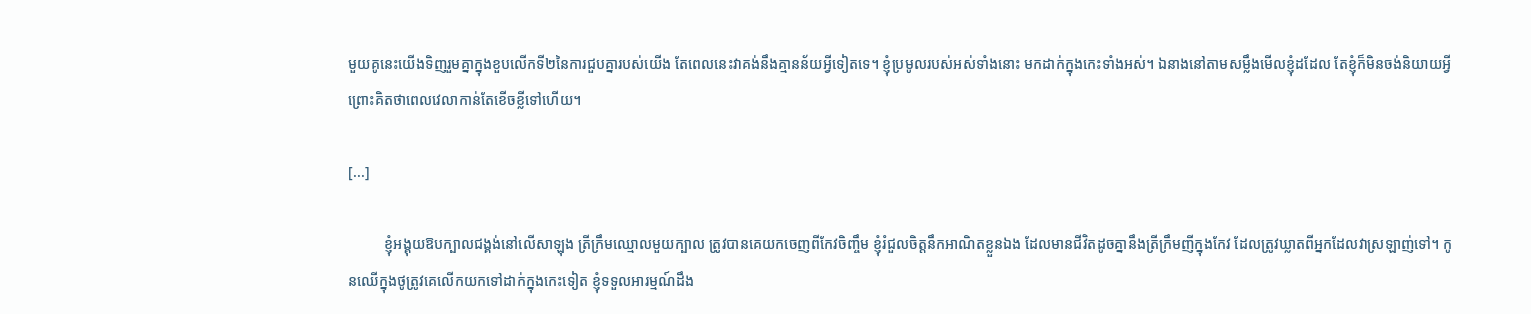មួយគូនេះយើងទិញរួមគ្នាក្នុងខួបលើកទី២នៃការជួបគ្នារបស់យើង តែពេលនេះវាគង់នឹងគ្មានន័យអ្វីទៀតទេ។ ខ្ញុំប្រមូលរបស់អស់ទាំងនោះ មកដាក់ក្នុងកេះទាំងអស់។ ឯនាងនៅតាមសម្លឹងមើលខ្ញុំដដែល តែខ្ញុំក៏មិនចង់និយាយអ្វី ព្រោះគិតថាពេលវេលាកាន់តែខើចខ្លីទៅហើយ។

[...]

          ខ្ញុំអង្គុយឱបក្បាលជង្គង់នៅលើសាឡុង ត្រីក្រឹមឈ្មោលមួយក្បាល ត្រូវបានគេយកចេញពីកែវចិញ្ចឹម ខ្ញុំរំជួលចិត្តនឹកអាណិតខ្លួនឯង ដែលមានជីវិតដូចគ្នានឹងត្រីក្រឹមញីក្នុងកែវ ដែលត្រូវឃ្លាតពីអ្នកដែលវាស្រឡាញ់ទៅ។ កូនឈើក្នុងថូត្រូវគេលើកយកទៅដាក់ក្នុងកេះទៀត ខ្ញុំទទួលអារម្មណ៍ដឹង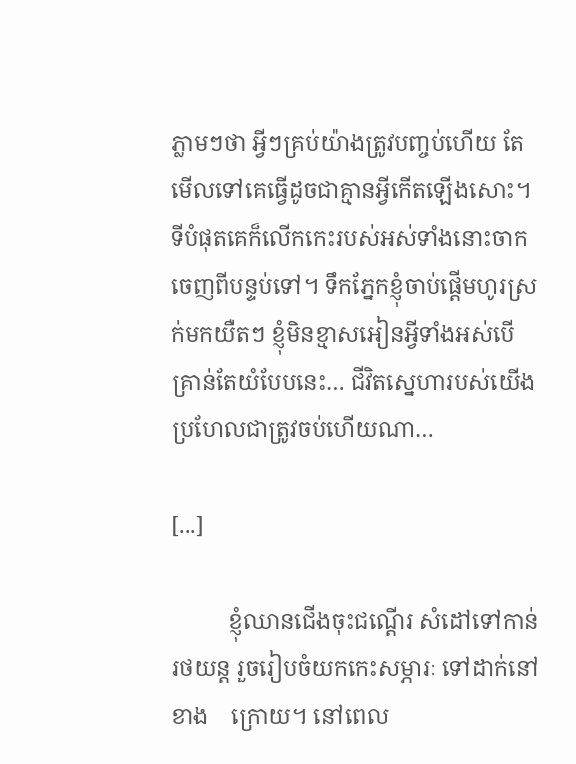ភ្លាមៗថា អ្វីៗគ្រប់យ៉ាងត្រូវបញ្ចប់ហើយ តែមើលទៅគេធ្វើដូចជាគ្មានអ្វីកើតឡើងសោះ។ ទីបំផុតគេក៏លើកកេះរបស់អស់ទាំងនោះចាកចេញពីបន្ទប់ទៅ។ ទឹកភ្នែកខ្ញុំចាប់ផ្តើមហូរស្រក់មកយឺតៗ ខ្ញុំមិនខ្មាសអៀនអ្វីទាំងអស់បើគ្រាន់តែយំបែបនេះ… ជីវិតស្នេហារបស់យើងប្រហែលជាត្រូវចប់ហើយណា…

[...]

          ខ្ញុំឈានជើងចុះជណ្តើរ សំដៅទៅកាន់រថយន្ត រួចរៀបចំយកកេះសម្ភារៈ ទៅដាក់នៅខាង    ក្រោយ។ នៅពេល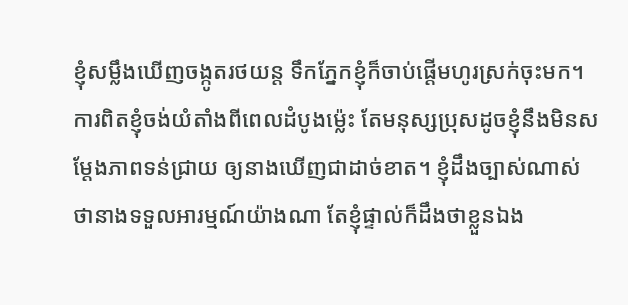ខ្ញុំសម្លឹងឃើញចង្កូតរថយន្ត ទឹកភ្នែកខ្ញុំក៏ចាប់ផ្តើមហូរស្រក់ចុះមក។ ការពិតខ្ញុំចង់យំតាំងពីពេលដំបូងម្ល៉េះ តែមនុស្សប្រុសដូចខ្ញុំនឹងមិនសម្តែងភាពទន់ជ្រាយ ឲ្យនាងឃើញជាដាច់ខាត។ ខ្ញុំដឹងច្បាស់ណាស់ ថានាងទទួលអារម្មណ៍យ៉ាងណា តែខ្ញុំផ្ទាល់ក៏ដឹងថាខ្លួនឯង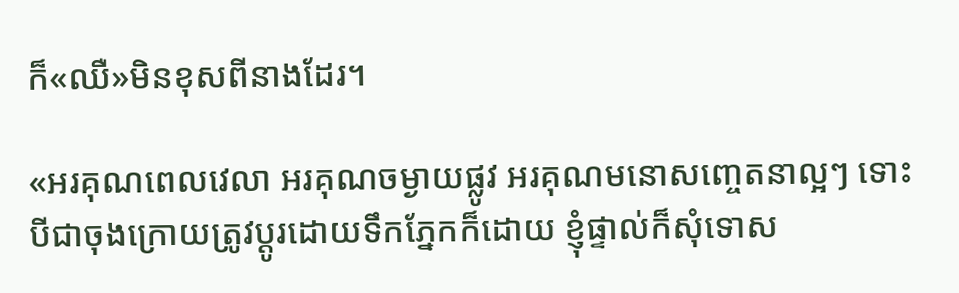ក៏«ឈឺ»មិនខុសពីនាងដែរ។

«អរគុណពេលវេលា អរគុណចម្ងាយផ្លូវ អរគុណមនោសញ្ចេតនាល្អៗ ទោះបីជាចុងក្រោយត្រូវប្តូរដោយទឹកភ្នែកក៏ដោយ ខ្ញុំផ្ទាល់ក៏សុំទោស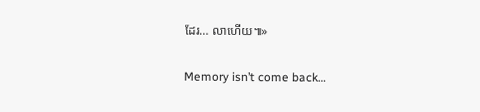ដែរ… លាហើយ៕»

Memory isn’t come back…